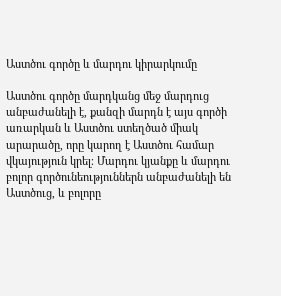Աստծու գործը և մարդու կիրարկումը

Աստծու գործը մարդկանց մեջ մարդուց անբաժանելի է, քանզի մարդն է այս գործի առարկան և Աստծու ստեղծած միակ արարածը, որը կարող է Աստծու համար վկայություն կրել։ Մարդու կյանքը և մարդու բոլոր գործունեություններն անբաժանելի են Աստծուց, և բոլորը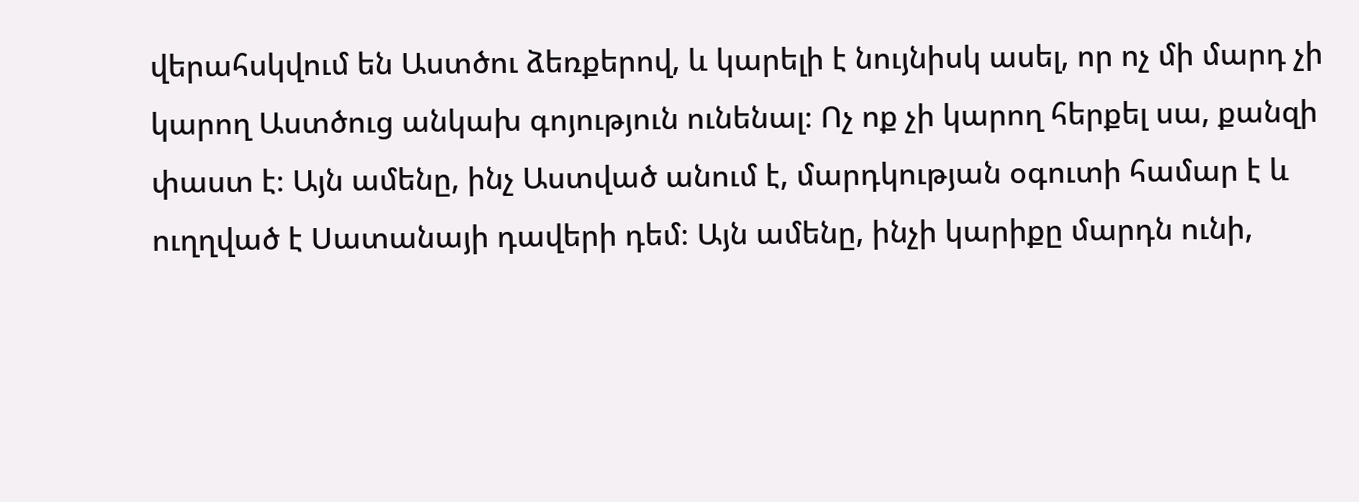վերահսկվում են Աստծու ձեռքերով, և կարելի է նույնիսկ ասել, որ ոչ մի մարդ չի կարող Աստծուց անկախ գոյություն ունենալ։ Ոչ ոք չի կարող հերքել սա, քանզի փաստ է։ Այն ամենը, ինչ Աստված անում է, մարդկության օգուտի համար է և ուղղված է Սատանայի դավերի դեմ։ Այն ամենը, ինչի կարիքը մարդն ունի,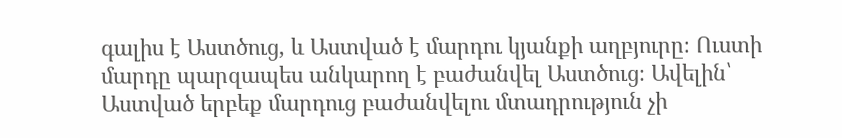գալիս է Աստծուց, և Աստված է մարդու կյանքի աղբյուրը։ Ուստի մարդը պարզապես անկարող է բաժանվել Աստծուց։ Ավելին՝ Աստված երբեք մարդուց բաժանվելու մտադրություն չի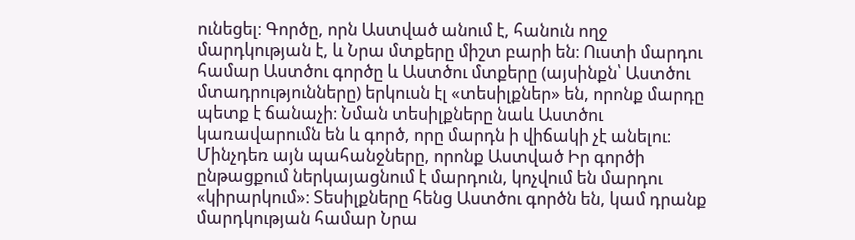ունեցել։ Գործը, որն Աստված անում է, հանուն ողջ մարդկության է, և Նրա մտքերը միշտ բարի են։ Ուստի մարդու համար Աստծու գործը և Աստծու մտքերը (այսինքն՝ Աստծու մտադրությունները) երկուսն էլ «տեսիլքներ» են, որոնք մարդը պետք է ճանաչի։ Նման տեսիլքները նաև Աստծու կառավարումն են և գործ, որը մարդն ի վիճակի չէ անելու։ Մինչդեռ այն պահանջները, որոնք Աստված Իր գործի ընթացքում ներկայացնում է մարդուն, կոչվում են մարդու «կիրարկում»։ Տեսիլքները հենց Աստծու գործն են, կամ դրանք մարդկության համար Նրա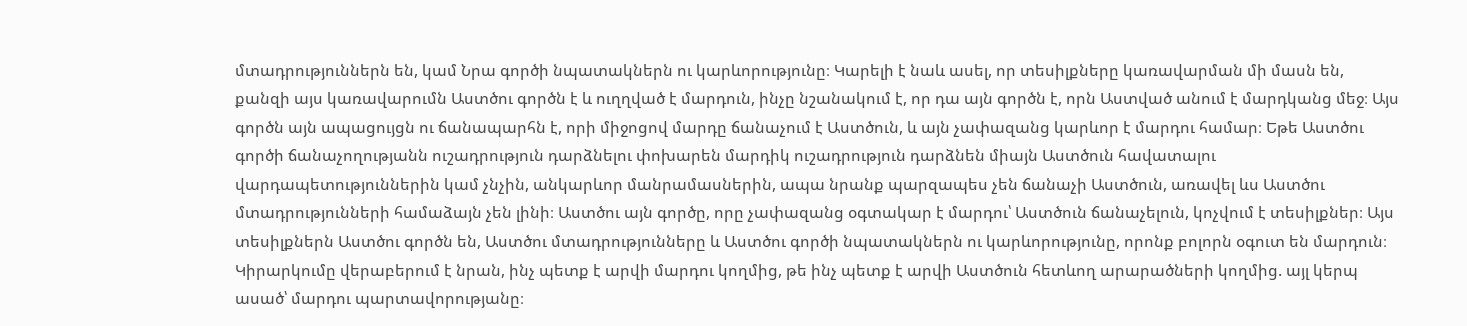մտադրություններն են, կամ Նրա գործի նպատակներն ու կարևորությունը։ Կարելի է նաև ասել, որ տեսիլքները կառավարման մի մասն են, քանզի այս կառավարումն Աստծու գործն է և ուղղված է մարդուն, ինչը նշանակում է, որ դա այն գործն է, որն Աստված անում է մարդկանց մեջ։ Այս գործն այն ապացույցն ու ճանապարհն է, որի միջոցով մարդը ճանաչում է Աստծուն, և այն չափազանց կարևոր է մարդու համար։ Եթե Աստծու գործի ճանաչողությանն ուշադրություն դարձնելու փոխարեն մարդիկ ուշադրություն դարձնեն միայն Աստծուն հավատալու վարդապետություններին կամ չնչին, անկարևոր մանրամասներին, ապա նրանք պարզապես չեն ճանաչի Աստծուն, առավել ևս Աստծու մտադրությունների համաձայն չեն լինի։ Աստծու այն գործը, որը չափազանց օգտակար է մարդու՝ Աստծուն ճանաչելուն, կոչվում է տեսիլքներ։ Այս տեսիլքներն Աստծու գործն են, Աստծու մտադրությունները և Աստծու գործի նպատակներն ու կարևորությունը, որոնք բոլորն օգուտ են մարդուն։ Կիրարկումը վերաբերում է նրան, ինչ պետք է արվի մարդու կողմից, թե ինչ պետք է արվի Աստծուն հետևող արարածների կողմից. այլ կերպ ասած՝ մարդու պարտավորությանը։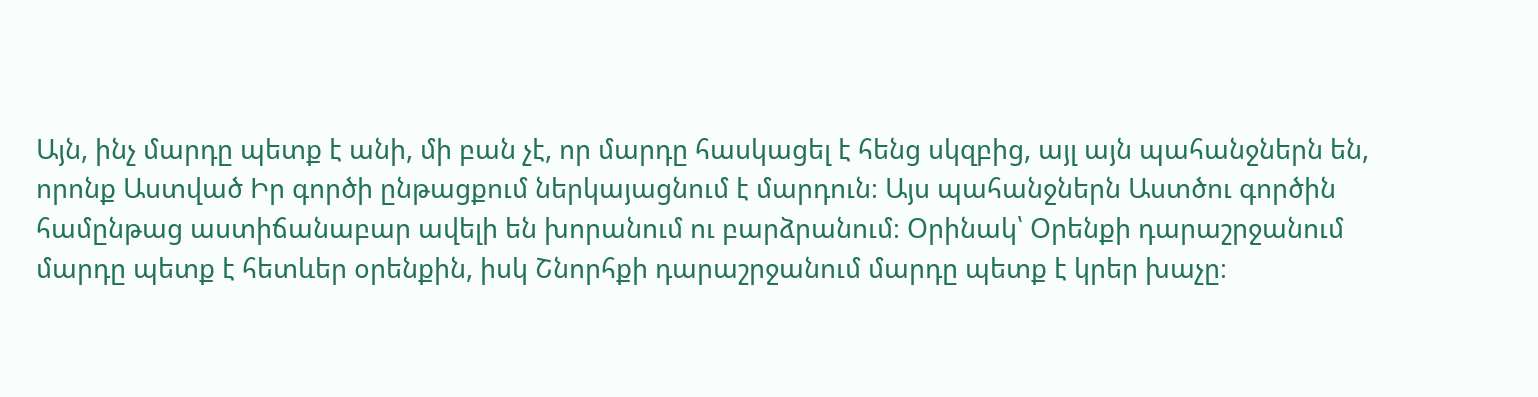Այն, ինչ մարդը պետք է անի, մի բան չէ, որ մարդը հասկացել է հենց սկզբից, այլ այն պահանջներն են, որոնք Աստված Իր գործի ընթացքում ներկայացնում է մարդուն։ Այս պահանջներն Աստծու գործին համընթաց աստիճանաբար ավելի են խորանում ու բարձրանում։ Օրինակ՝ Օրենքի դարաշրջանում մարդը պետք է հետևեր օրենքին, իսկ Շնորհքի դարաշրջանում մարդը պետք է կրեր խաչը։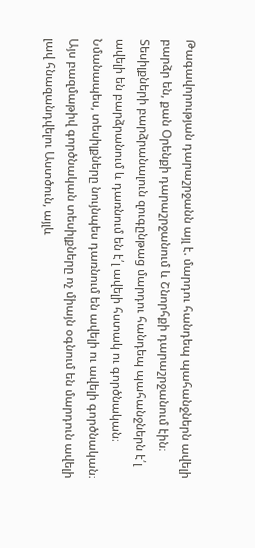Թագավորության դարաշրջանն այլ է. մարդու հանդեպ պահանջներն ավելի բարձր են, քան Օրենքի դարաշրջանում և Շնորհքի դարաշրջանում էին։ Տեսիլքների բարձրանալուն զուգընթաց մարդու հանդեպ պահանջներն է՛լ ավելի են բարձրանում և դառնում են է՛լ ավելի հստակ ու գործնական։ Նմանապես, տեսիլքները նույնպես դառնում են ավելի ու ավելի գործնական։ Այս բազմաթիվ գործնական տեսիլքները ոչ միայն օգնում են մարդուն ավելի լավ հնազանդվելու Աստծուն, այլև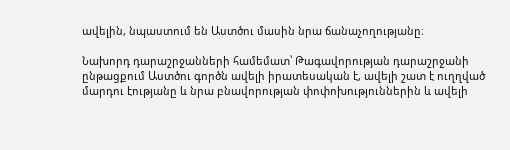ավելին, նպաստում են Աստծու մասին նրա ճանաչողությանը։

Նախորդ դարաշրջանների համեմատ՝ Թագավորության դարաշրջանի ընթացքում Աստծու գործն ավելի իրատեսական է, ավելի շատ է ուղղված մարդու էությանը և նրա բնավորության փոփոխություններին և ավելի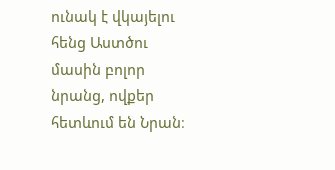ունակ է վկայելու հենց Աստծու մասին բոլոր նրանց, ովքեր հետևում են Նրան։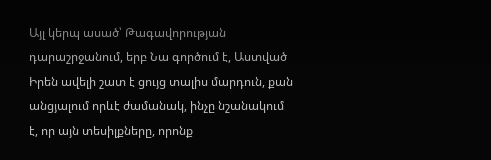Այլ կերպ ասած՝ Թագավորության դարաշրջանում, երբ Նա գործում է, Աստված Իրեն ավելի շատ է ցույց տալիս մարդուն, քան անցյալում որևէ ժամանակ, ինչը նշանակում է, որ այն տեսիլքները, որոնք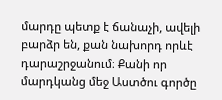մարդը պետք է ճանաչի, ավելի բարձր են, քան նախորդ որևէ դարաշրջանում։ Քանի որ մարդկանց մեջ Աստծու գործը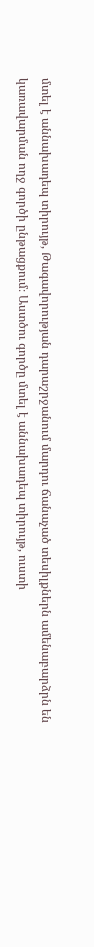մտել է աննախադեպ տիրույթ, Թագավորության դարաշրջանում մարդու ճանաչած տեսիլքներն ամենաբարձրն են կառավարման ողջ գործի ընթացքում։ Աստծու գործը մտել է աննախադեպ տիրույթ, ուստի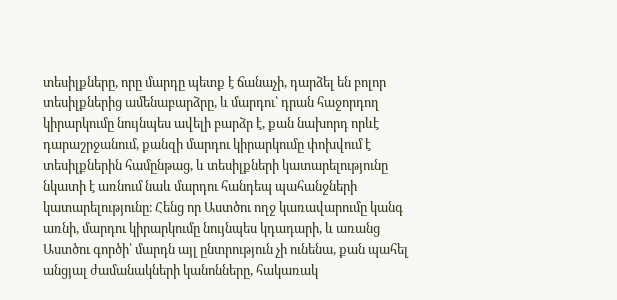տեսիլքները, որը մարդը պետք է ճանաչի, դարձել են բոլոր տեսիլքներից ամենաբարձրը, և մարդու՝ դրան հաջորդող կիրարկումը նույնպես ավելի բարձր է, քան նախորդ որևէ դարաշրջանում, քանզի մարդու կիրարկումը փոխվում է տեսիլքներին համընթաց, և տեսիլքների կատարելությունը նկատի է առնում նաև մարդու հանդեպ պահանջների կատարելությունը։ Հենց որ Աստծու ողջ կառավարումը կանգ առնի, մարդու կիրարկումը նույնպես կդադարի, և առանց Աստծու գործի՝ մարդն այլ ընտրություն չի ունենա, քան պահել անցյալ ժամանակների կանոնները, հակառակ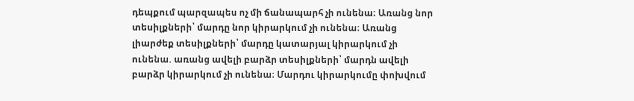դեպքում պարզապես ոչ մի ճանապարհ չի ունենա։ Առանց նոր տեսիլքների՝ մարդը նոր կիրարկում չի ունենա։ Առանց լիարժեք տեսիլքների՝ մարդը կատարյալ կիրարկում չի ունենա. առանց ավելի բարձր տեսիլքների՝ մարդն ավելի բարձր կիրարկում չի ունենա։ Մարդու կիրարկումը փոխվում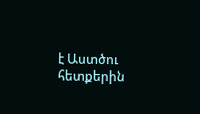է Աստծու հետքերին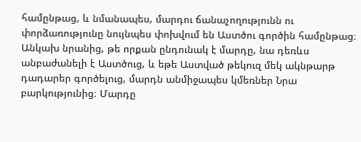համընթաց, և նմանապես, մարդու ճանաչողությունն ու փորձառությունը նույնպես փոխվում են Աստծու գործին համընթաց։ Անկախ նրանից, թե որքան ընդունակ է մարդը, նա դեռևս անբաժանելի է Աստծուց, և եթե Աստված թեկուզ մեկ ակնթարթ դադարեր գործելուց, մարդն անմիջապես կմեռներ Նրա բարկությունից։ Մարդը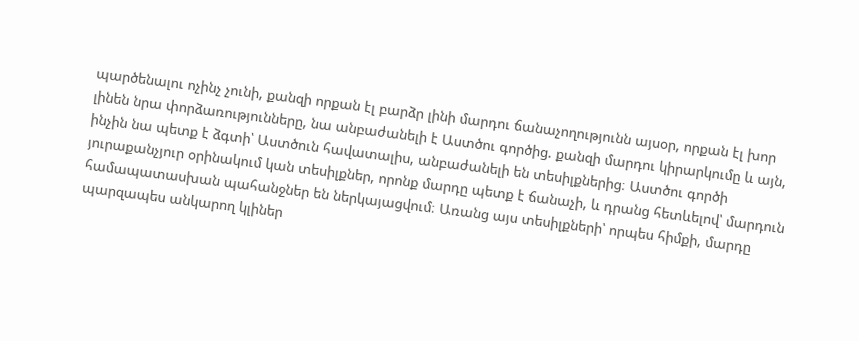պարծենալու ոչինչ չունի, քանզի որքան էլ բարձր լինի մարդու ճանաչողությունն այսօր, որքան էլ խոր լինեն նրա փորձառությունները, նա անբաժանելի է Աստծու գործից. քանզի մարդու կիրարկումը և այն, ինչին նա պետք է ձգտի՝ Աստծուն հավատալիս, անբաժանելի են տեսիլքներից։ Աստծու գործի յուրաքանչյուր օրինակում կան տեսիլքներ, որոնք մարդը պետք է ճանաչի, և դրանց հետևելով՝ մարդուն համապատասխան պահանջներ են ներկայացվում։ Առանց այս տեսիլքների՝ որպես հիմքի, մարդը պարզապես անկարող կլիներ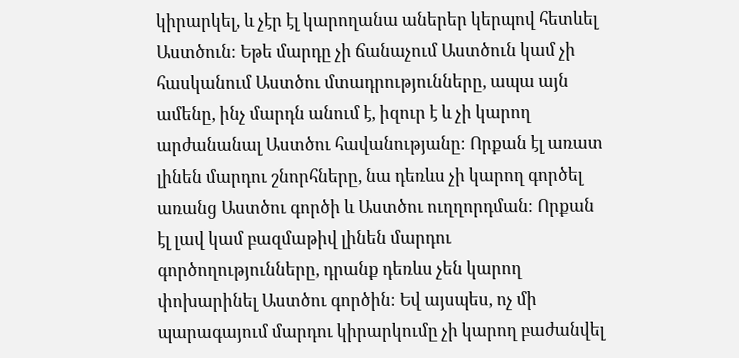կիրարկել, և չէր էլ կարողանա աներեր կերպով հետևել Աստծուն։ Եթե մարդը չի ճանաչում Աստծուն կամ չի հասկանում Աստծու մտադրությունները, ապա այն ամենը, ինչ մարդն անում է, իզուր է և չի կարող արժանանալ Աստծու հավանությանը։ Որքան էլ առատ լինեն մարդու շնորհները, նա դեռևս չի կարող գործել առանց Աստծու գործի և Աստծու ուղղորդման։ Որքան էլ լավ կամ բազմաթիվ լինեն մարդու գործողությունները, դրանք դեռևս չեն կարող փոխարինել Աստծու գործին։ Եվ այսպես, ոչ մի պարագայում մարդու կիրարկումը չի կարող բաժանվել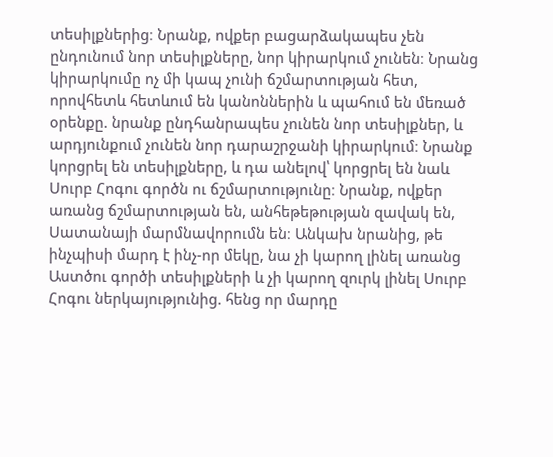տեսիլքներից։ Նրանք, ովքեր բացարձակապես չեն ընդունում նոր տեսիլքները, նոր կիրարկում չունեն։ Նրանց կիրարկումը ոչ մի կապ չունի ճշմարտության հետ, որովհետև հետևում են կանոններին և պահում են մեռած օրենքը. նրանք ընդհանրապես չունեն նոր տեսիլքներ, և արդյունքում չունեն նոր դարաշրջանի կիրարկում։ Նրանք կորցրել են տեսիլքները, և դա անելով՝ կորցրել են նաև Սուրբ Հոգու գործն ու ճշմարտությունը։ Նրանք, ովքեր առանց ճշմարտության են, անհեթեթության զավակ են, Սատանայի մարմնավորումն են։ Անկախ նրանից, թե ինչպիսի մարդ է ինչ-որ մեկը, նա չի կարող լինել առանց Աստծու գործի տեսիլքների և չի կարող զուրկ լինել Սուրբ Հոգու ներկայությունից. հենց որ մարդը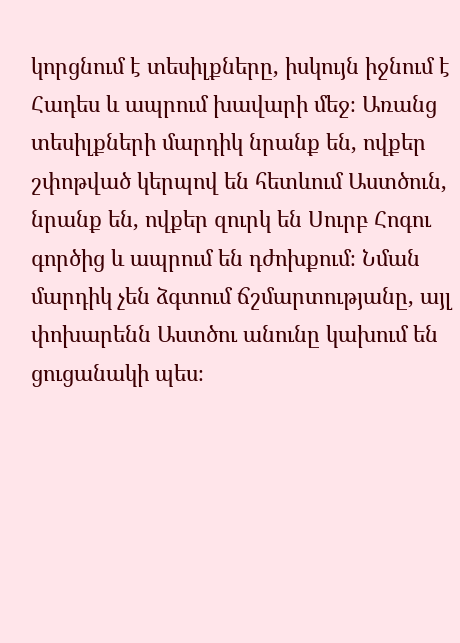կորցնում է տեսիլքները, իսկույն իջնում է Հադես և ապրում խավարի մեջ։ Առանց տեսիլքների մարդիկ նրանք են, ովքեր շփոթված կերպով են հետևում Աստծուն, նրանք են, ովքեր զուրկ են Սուրբ Հոգու գործից և ապրում են դժոխքում։ Նման մարդիկ չեն ձգտում ճշմարտությանը, այլ փոխարենն Աստծու անունը կախում են ցուցանակի պես։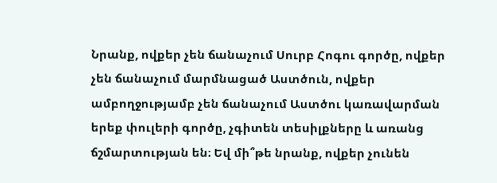Նրանք, ովքեր չեն ճանաչում Սուրբ Հոգու գործը, ովքեր չեն ճանաչում մարմնացած Աստծուն, ովքեր ամբողջությամբ չեն ճանաչում Աստծու կառավարման երեք փուլերի գործը, չգիտեն տեսիլքները և առանց ճշմարտության են։ Եվ մի՞թե նրանք, ովքեր չունեն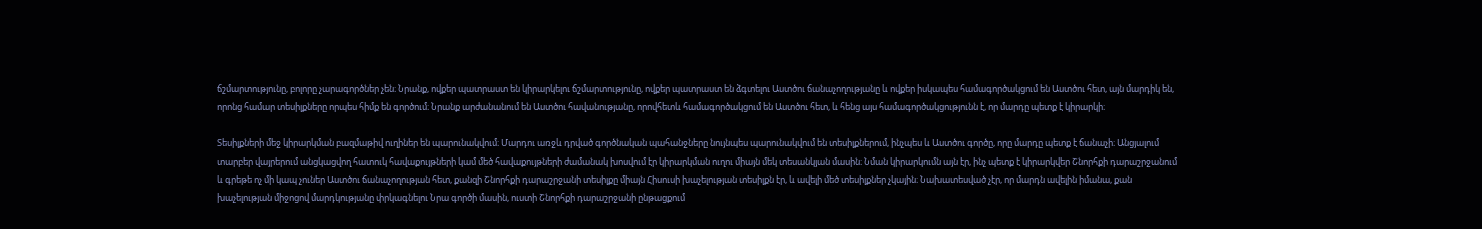ճշմարտությունը, բոլորը չարագործներ չեն։ Նրանք, ովքեր պատրաստ են կիրարկելու ճշմարտությունը, ովքեր պատրաստ են ձգտելու Աստծու ճանաչողությանը և ովքեր իսկապես համագործակցում են Աստծու հետ, այն մարդիկ են, որոնց համար տեսիլքները որպես հիմք են գործում։ Նրանք արժանանում են Աստծու հավանությանը, որովհետև համագործակցում են Աստծու հետ, և հենց այս համագործակցությունն է, որ մարդը պետք է կիրարկի։

Տեսիլքների մեջ կիրարկման բազմաթիվ ուղիներ են պարունակվում։ Մարդու առջև դրված գործնական պահանջները նույնպես պարունակվում են տեսիլքներում, ինչպես և Աստծու գործը, որը մարդը պետք է ճանաչի։ Անցյալում տարբեր վայրերում անցկացվող հատուկ հավաքույթների կամ մեծ հավաքույթների ժամանակ խոսվում էր կիրարկման ուղու միայն մեկ տեսանկյան մասին։ Նման կիրարկումն այն էր, ինչ պետք է կիրարկվեր Շնորհքի դարաշրջանում և գրեթե ոչ մի կապ չուներ Աստծու ճանաչողության հետ, քանզի Շնորհքի դարաշրջանի տեսիլքը միայն Հիսուսի խաչելության տեսիլքն էր, և ավելի մեծ տեսիլքներ չկային։ Նախատեսված չէր, որ մարդն ավելին իմանա, քան խաչելության միջոցով մարդկությանը փրկագնելու Նրա գործի մասին, ուստի Շնորհքի դարաշրջանի ընթացքում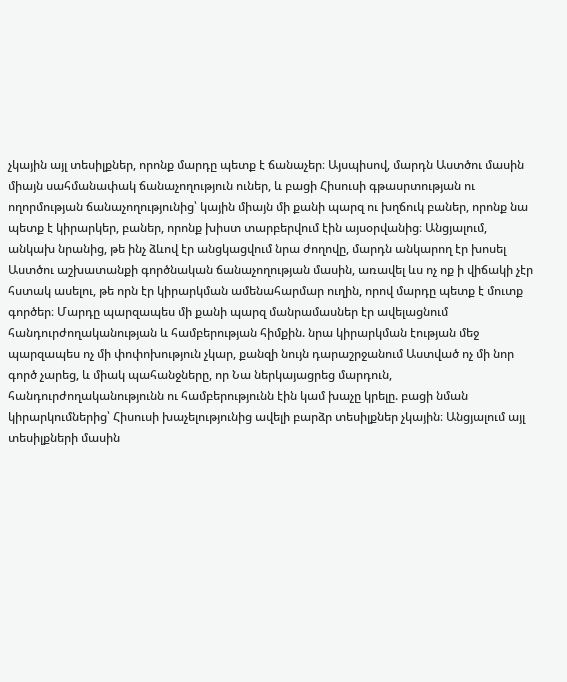չկային այլ տեսիլքներ, որոնք մարդը պետք է ճանաչեր։ Այսպիսով, մարդն Աստծու մասին միայն սահմանափակ ճանաչողություն ուներ, և բացի Հիսուսի գթասրտության ու ողորմության ճանաչողությունից՝ կային միայն մի քանի պարզ ու խղճուկ բաներ, որոնք նա պետք է կիրարկեր, բաներ, որոնք խիստ տարբերվում էին այսօրվանից։ Անցյալում, անկախ նրանից, թե ինչ ձևով էր անցկացվում նրա ժողովը, մարդն անկարող էր խոսել Աստծու աշխատանքի գործնական ճանաչողության մասին, առավել ևս ոչ ոք ի վիճակի չէր հստակ ասելու, թե որն էր կիրարկման ամենահարմար ուղին, որով մարդը պետք է մուտք գործեր։ Մարդը պարզապես մի քանի պարզ մանրամասներ էր ավելացնում հանդուրժողականության և համբերության հիմքին. նրա կիրարկման էության մեջ պարզապես ոչ մի փոփոխություն չկար, քանզի նույն դարաշրջանում Աստված ոչ մի նոր գործ չարեց, և միակ պահանջները, որ Նա ներկայացրեց մարդուն, հանդուրժողականությունն ու համբերությունն էին կամ խաչը կրելը. բացի նման կիրարկումներից՝ Հիսուսի խաչելությունից ավելի բարձր տեսիլքներ չկային։ Անցյալում այլ տեսիլքների մասին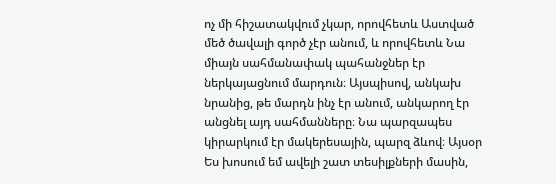ոչ մի հիշատակվում չկար, որովհետև Աստված մեծ ծավալի գործ չէր անում, և որովհետև Նա միայն սահմանափակ պահանջներ էր ներկայացնում մարդուն։ Այսպիսով, անկախ նրանից, թե մարդն ինչ էր անում, անկարող էր անցնել այդ սահմանները։ Նա պարզապես կիրարկում էր մակերեսային, պարզ ձևով։ Այսօր Ես խոսում եմ ավելի շատ տեսիլքների մասին,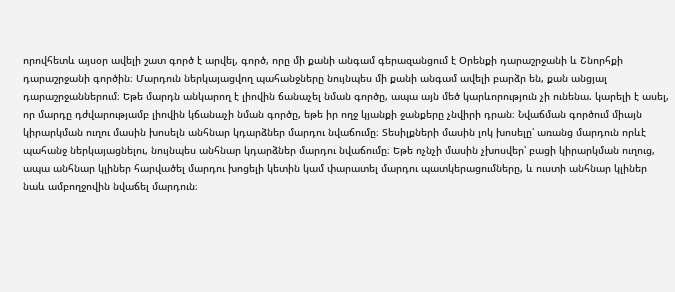որովհետև այսօր ավելի շատ գործ է արվել, գործ, որը մի քանի անգամ գերազանցում է Օրենքի դարաշրջանի և Շնորհքի դարաշրջանի գործին։ Մարդուն ներկայացվող պահանջները նույնպես մի քանի անգամ ավելի բարձր են, քան անցյալ դարաշրջաններում։ Եթե մարդն անկարող է լիովին ճանաչել նման գործը, ապա այն մեծ կարևորություն չի ունենա. կարելի է ասել, որ մարդը դժվարությամբ լիովին կճանաչի նման գործը, եթե իր ողջ կյանքի ջանքերը չնվիրի դրան։ Նվաճման գործում միայն կիրարկման ուղու մասին խոսելն անհնար կդարձներ մարդու նվաճումը։ Տեսիլքների մասին լոկ խոսելը՝ առանց մարդուն որևէ պահանջ ներկայացնելու, նույնպես անհնար կդարձներ մարդու նվաճումը։ Եթե ոչնչի մասին չխոսվեր՝ բացի կիրարկման ուղուց, ապա անհնար կլիներ հարվածել մարդու խոցելի կետին կամ փարատել մարդու պատկերացումները, և ուստի անհնար կլիներ նաև ամբողջովին նվաճել մարդուն։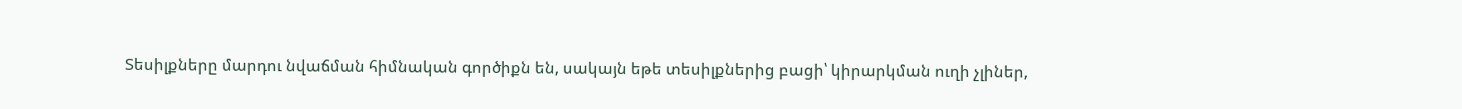Տեսիլքները մարդու նվաճման հիմնական գործիքն են, սակայն եթե տեսիլքներից բացի՝ կիրարկման ուղի չլիներ,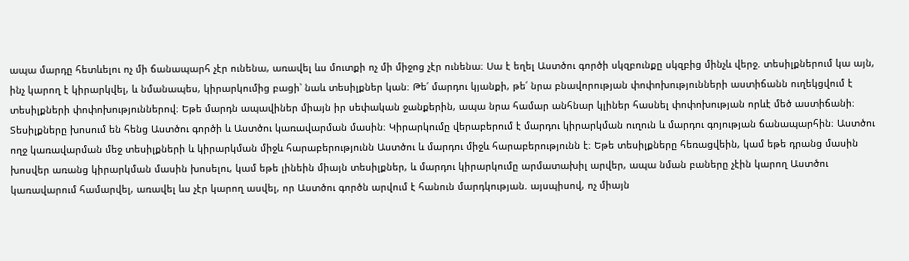ապա մարդը հետևելու ոչ մի ճանապարհ չէր ունենա, առավել ևս մուտքի ոչ մի միջոց չէր ունենա։ Սա է եղել Աստծու գործի սկզբունքը սկզբից մինչև վերջ. տեսիլքներում կա այն, ինչ կարող է կիրարկվել, և նմանապես, կիրարկումից բացի՝ նաև տեսիլքներ կան։ Թե՛ մարդու կյանքի, թե՛ նրա բնավորության փոփոխությունների աստիճանն ուղեկցվում է տեսիլքների փոփոխություններով։ Եթե մարդն ապավիներ միայն իր սեփական ջանքերին, ապա նրա համար անհնար կլիներ հասնել փոփոխության որևէ մեծ աստիճանի։ Տեսիլքները խոսում են հենց Աստծու գործի և Աստծու կառավարման մասին։ Կիրարկումը վերաբերում է մարդու կիրարկման ուղուն և մարդու գոյության ճանապարհին։ Աստծու ողջ կառավարման մեջ տեսիլքների և կիրարկման միջև հարաբերությունն Աստծու և մարդու միջև հարաբերությունն է։ Եթե տեսիլքները հեռացվեին, կամ եթե դրանց մասին խոսվեր առանց կիրարկման մասին խոսելու, կամ եթե լինեին միայն տեսիլքներ, և մարդու կիրարկումը արմատախիլ արվեր, ապա նման բաները չէին կարող Աստծու կառավարում համարվել, առավել ևս չէր կարող ասվել, որ Աստծու գործն արվում է հանուն մարդկության. այսպիսով, ոչ միայն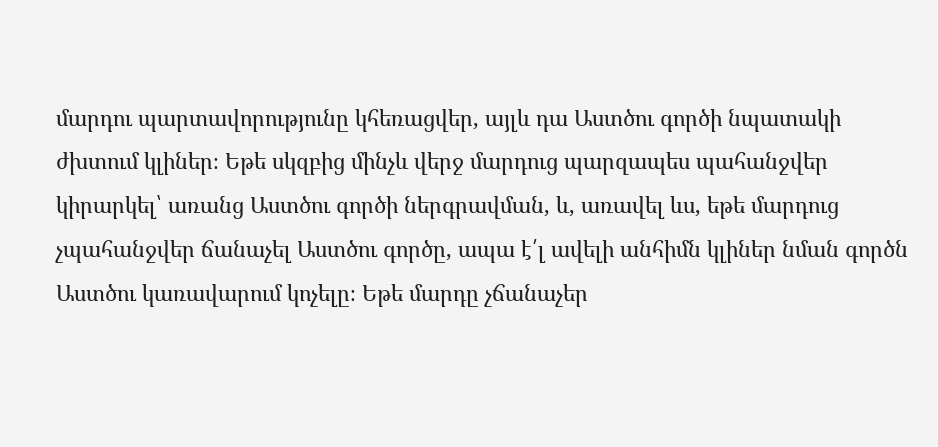մարդու պարտավորությունը կհեռացվեր, այլև դա Աստծու գործի նպատակի ժխտում կլիներ։ Եթե սկզբից մինչև վերջ մարդուց պարզապես պահանջվեր կիրարկել՝ առանց Աստծու գործի ներգրավման, և, առավել ևս, եթե մարդուց չպահանջվեր ճանաչել Աստծու գործը, ապա է՛լ ավելի անհիմն կլիներ նման գործն Աստծու կառավարում կոչելը։ Եթե մարդը չճանաչեր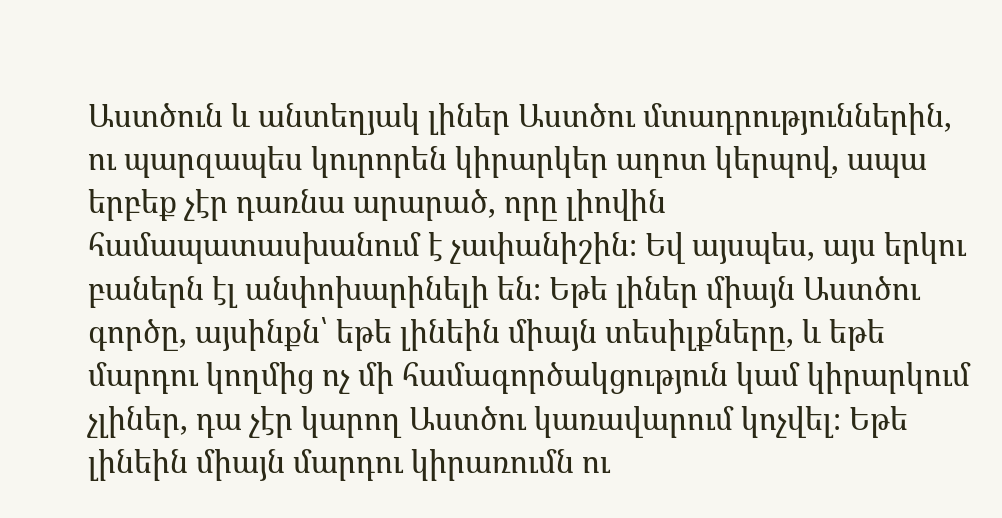Աստծուն և անտեղյակ լիներ Աստծու մտադրություններին, ու պարզապես կուրորեն կիրարկեր աղոտ կերպով, ապա երբեք չէր դառնա արարած, որը լիովին համապատասխանում է չափանիշին։ Եվ այսպես, այս երկու բաներն էլ անփոխարինելի են։ Եթե լիներ միայն Աստծու գործը, այսինքն՝ եթե լինեին միայն տեսիլքները, և եթե մարդու կողմից ոչ մի համագործակցություն կամ կիրարկում չլիներ, դա չէր կարող Աստծու կառավարում կոչվել։ Եթե լինեին միայն մարդու կիրառումն ու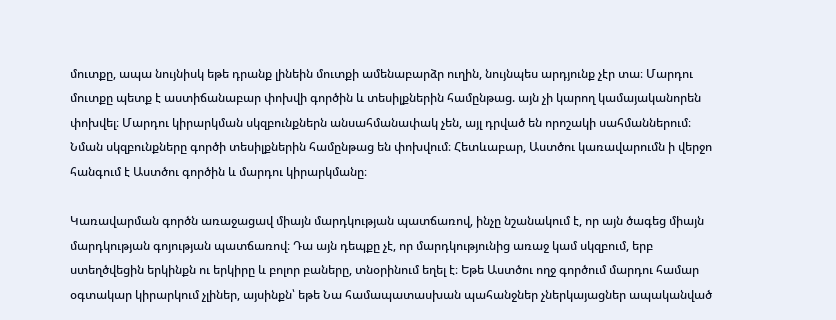մուտքը, ապա նույնիսկ եթե դրանք լինեին մուտքի ամենաբարձր ուղին, նույնպես արդյունք չէր տա։ Մարդու մուտքը պետք է աստիճանաբար փոխվի գործին և տեսիլքներին համընթաց. այն չի կարող կամայականորեն փոխվել։ Մարդու կիրարկման սկզբունքներն անսահմանափակ չեն, այլ դրված են որոշակի սահմաններում։ Նման սկզբունքները գործի տեսիլքներին համընթաց են փոխվում։ Հետևաբար, Աստծու կառավարումն ի վերջո հանգում է Աստծու գործին և մարդու կիրարկմանը։

Կառավարման գործն առաջացավ միայն մարդկության պատճառով, ինչը նշանակում է, որ այն ծագեց միայն մարդկության գոյության պատճառով։ Դա այն դեպքը չէ, որ մարդկությունից առաջ կամ սկզբում, երբ ստեղծվեցին երկինքն ու երկիրը և բոլոր բաները, տնօրինում եղել է։ Եթե Աստծու ողջ գործում մարդու համար օգտակար կիրարկում չլիներ, այսինքն՝ եթե Նա համապատասխան պահանջներ չներկայացներ ապականված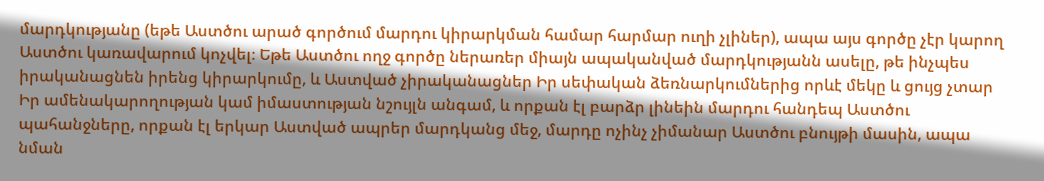մարդկությանը (եթե Աստծու արած գործում մարդու կիրարկման համար հարմար ուղի չլիներ), ապա այս գործը չէր կարող Աստծու կառավարում կոչվել։ Եթե Աստծու ողջ գործը ներառեր միայն ապականված մարդկությանն ասելը, թե ինչպես իրականացնեն իրենց կիրարկումը, և Աստված չիրականացներ Իր սեփական ձեռնարկումներից որևէ մեկը և ցույց չտար Իր ամենակարողության կամ իմաստության նշույլն անգամ, և որքան էլ բարձր լինեին մարդու հանդեպ Աստծու պահանջները, որքան էլ երկար Աստված ապրեր մարդկանց մեջ, մարդը ոչինչ չիմանար Աստծու բնույթի մասին, ապա նման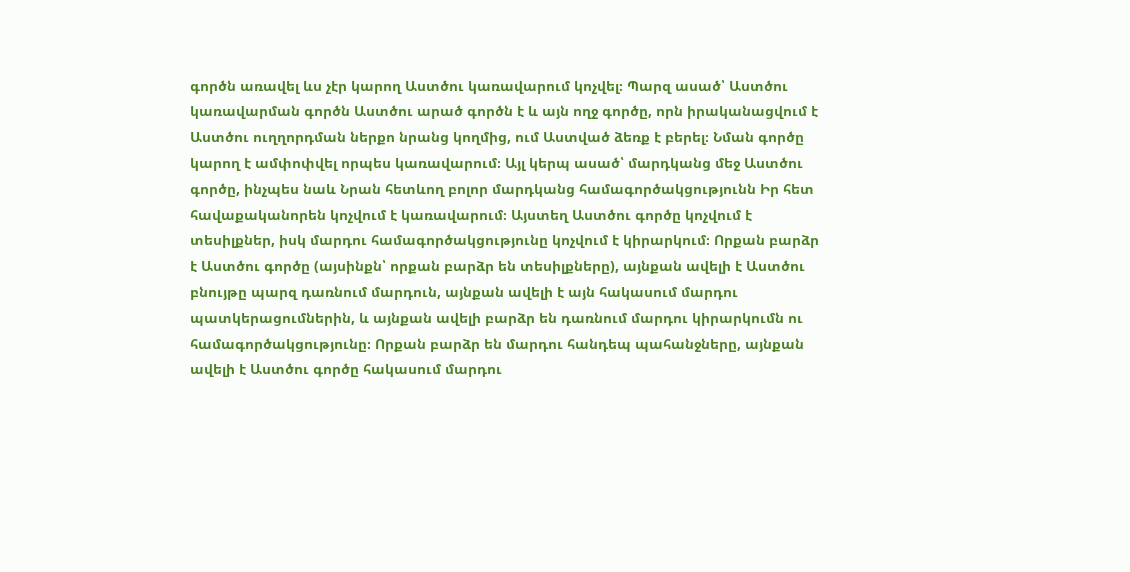գործն առավել ևս չէր կարող Աստծու կառավարում կոչվել։ Պարզ ասած՝ Աստծու կառավարման գործն Աստծու արած գործն է և այն ողջ գործը, որն իրականացվում է Աստծու ուղղորդման ներքո նրանց կողմից, ում Աստված ձեռք է բերել։ Նման գործը կարող է ամփոփվել որպես կառավարում։ Այլ կերպ ասած՝ մարդկանց մեջ Աստծու գործը, ինչպես նաև Նրան հետևող բոլոր մարդկանց համագործակցությունն Իր հետ հավաքականորեն կոչվում է կառավարում։ Այստեղ Աստծու գործը կոչվում է տեսիլքներ, իսկ մարդու համագործակցությունը կոչվում է կիրարկում։ Որքան բարձր է Աստծու գործը (այսինքն՝ որքան բարձր են տեսիլքները), այնքան ավելի է Աստծու բնույթը պարզ դառնում մարդուն, այնքան ավելի է այն հակասում մարդու պատկերացումներին, և այնքան ավելի բարձր են դառնում մարդու կիրարկումն ու համագործակցությունը։ Որքան բարձր են մարդու հանդեպ պահանջները, այնքան ավելի է Աստծու գործը հակասում մարդու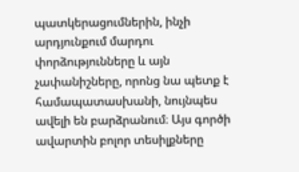պատկերացումներին, ինչի արդյունքում մարդու փորձությունները և այն չափանիշները, որոնց նա պետք է համապատասխանի, նույնպես ավելի են բարձրանում։ Այս գործի ավարտին բոլոր տեսիլքները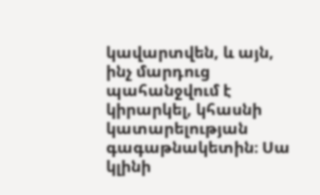կավարտվեն, և այն, ինչ մարդուց պահանջվում է կիրարկել, կհասնի կատարելության գագաթնակետին։ Սա կլինի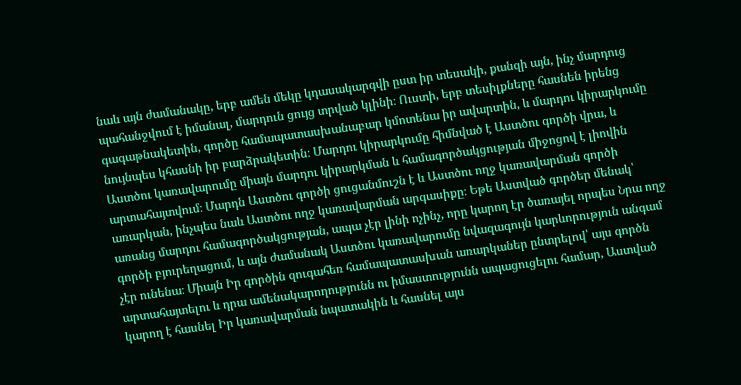նաև այն ժամանակը, երբ ամեն մեկը կդասակարգվի ըստ իր տեսակի, քանզի այն, ինչ մարդուց պահանջվում է իմանալ, մարդուն ցույց տրված կլինի։ Ուստի, երբ տեսիլքները հասնեն իրենց գագաթնակետին, գործը համապատասխանաբար կմոտենա իր ավարտին, և մարդու կիրարկումը նույնպես կհասնի իր բարձրակետին։ Մարդու կիրարկումը հիմնված է Աստծու գործի վրա, և Աստծու կառավարումը միայն մարդու կիրարկման և համագործակցության միջոցով է լիովին արտահայտվում։ Մարդն Աստծու գործի ցուցանմուշն է և Աստծու ողջ կառավարման գործի առարկան, ինչպես նաև Աստծու ողջ կառավարման արգասիքը։ Եթե Աստված գործեր մենակ՝ առանց մարդու համագործակցության, ապա չէր լինի ոչինչ, որը կարող էր ծառայել որպես Նրա ողջ գործի բյուրեղացում, և այն ժամանակ Աստծու կառավարումը նվազագույն կարևորություն անգամ չէր ունենա։ Միայն Իր գործին զուգահեռ համապատասխան առարկաներ ընտրելով՝ այս գործն արտահայտելու և դրա ամենակարողությունն ու իմաստությունն ապացուցելու համար, Աստված կարող է հասնել Իր կառավարման նպատակին և հասնել այս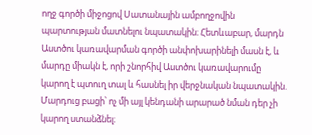ողջ գործի միջոցով Սատանային ամբողջովին պարտության մատնելու նպատակին։ Հետևաբար, մարդն Աստծու կառավարման գործի անփոխարինելի մասն է, և մարդը միակն է, որի շնորհիվ Աստծու կառավարումը կարող է պտուղ տալ և հասնել իր վերջնական նպատակին. Մարդուց բացի՝ ոչ մի այլ կենդանի արարած նման դեր չի կարող ստանձնել։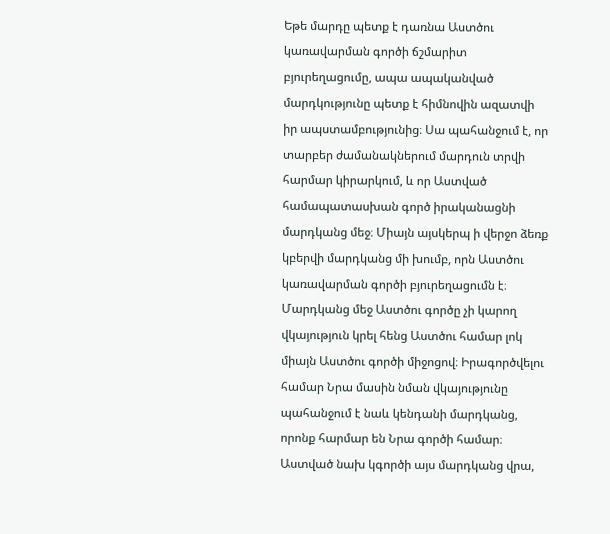Եթե մարդը պետք է դառնա Աստծու կառավարման գործի ճշմարիտ բյուրեղացումը, ապա ապականված մարդկությունը պետք է հիմնովին ազատվի իր ապստամբությունից։ Սա պահանջում է, որ տարբեր ժամանակներում մարդուն տրվի հարմար կիրարկում, և որ Աստված համապատասխան գործ իրականացնի մարդկանց մեջ։ Միայն այսկերպ ի վերջո ձեռք կբերվի մարդկանց մի խումբ, որն Աստծու կառավարման գործի բյուրեղացումն է։ Մարդկանց մեջ Աստծու գործը չի կարող վկայություն կրել հենց Աստծու համար լոկ միայն Աստծու գործի միջոցով։ Իրագործվելու համար Նրա մասին նման վկայությունը պահանջում է նաև կենդանի մարդկանց, որոնք հարմար են Նրա գործի համար։ Աստված նախ կգործի այս մարդկանց վրա,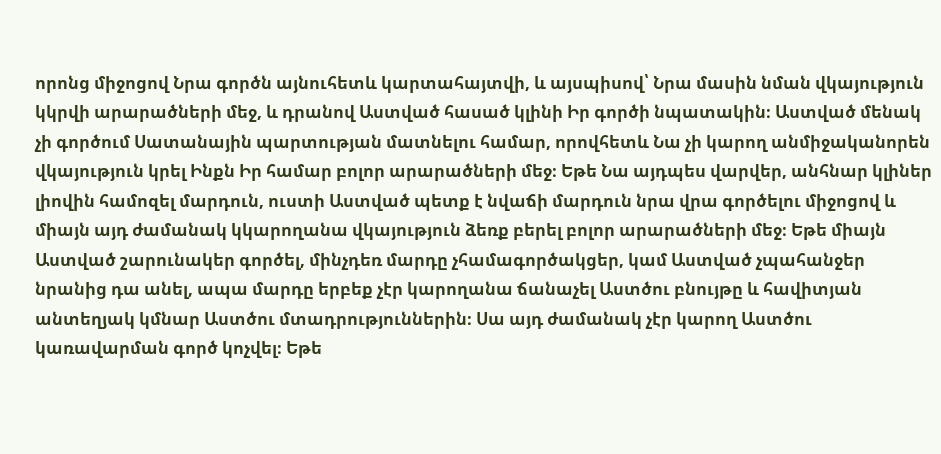որոնց միջոցով Նրա գործն այնուհետև կարտահայտվի, և այսպիսով՝ Նրա մասին նման վկայություն կկրվի արարածների մեջ, և դրանով Աստված հասած կլինի Իր գործի նպատակին։ Աստված մենակ չի գործում Սատանային պարտության մատնելու համար, որովհետև Նա չի կարող անմիջականորեն վկայություն կրել Ինքն Իր համար բոլոր արարածների մեջ։ Եթե Նա այդպես վարվեր, անհնար կլիներ լիովին համոզել մարդուն, ուստի Աստված պետք է նվաճի մարդուն նրա վրա գործելու միջոցով և միայն այդ ժամանակ կկարողանա վկայություն ձեռք բերել բոլոր արարածների մեջ։ Եթե միայն Աստված շարունակեր գործել, մինչդեռ մարդը չհամագործակցեր, կամ Աստված չպահանջեր նրանից դա անել, ապա մարդը երբեք չէր կարողանա ճանաչել Աստծու բնույթը և հավիտյան անտեղյակ կմնար Աստծու մտադրություններին։ Սա այդ ժամանակ չէր կարող Աստծու կառավարման գործ կոչվել։ Եթե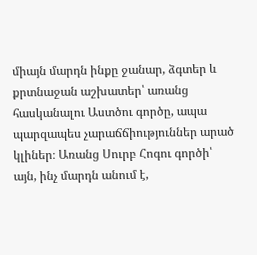միայն մարդն ինքը ջանար, ձգտեր և քրտնաջան աշխատեր՝ առանց հասկանալու Աստծու գործը, ապա պարզապես չարաճճիություններ արած կլիներ։ Առանց Սուրբ Հոգու գործի՝ այն, ինչ մարդն անում է,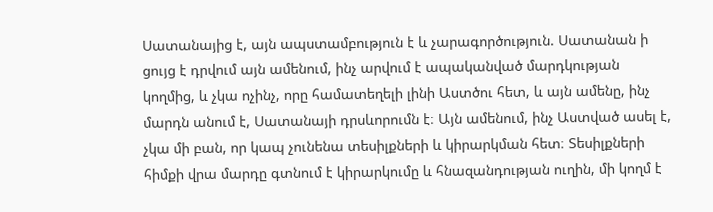Սատանայից է, այն ապստամբություն է և չարագործություն. Սատանան ի ցույց է դրվում այն ամենում, ինչ արվում է ապականված մարդկության կողմից, և չկա ոչինչ, որը համատեղելի լինի Աստծու հետ, և այն ամենը, ինչ մարդն անում է, Սատանայի դրսևորումն է։ Այն ամենում, ինչ Աստված ասել է, չկա մի բան, որ կապ չունենա տեսիլքների և կիրարկման հետ։ Տեսիլքների հիմքի վրա մարդը գտնում է կիրարկումը և հնազանդության ուղին, մի կողմ է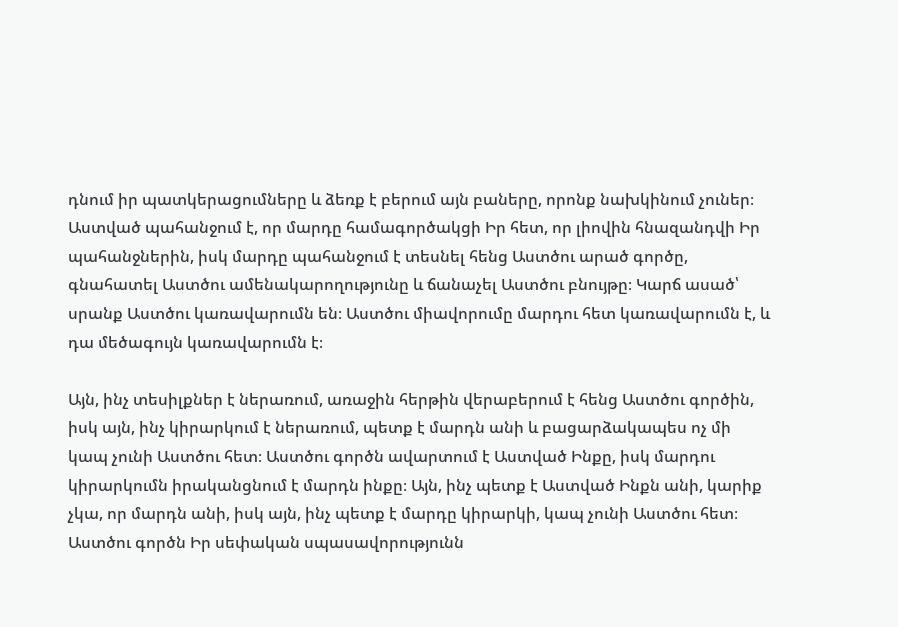դնում իր պատկերացումները և ձեռք է բերում այն բաները, որոնք նախկինում չուներ։ Աստված պահանջում է, որ մարդը համագործակցի Իր հետ, որ լիովին հնազանդվի Իր պահանջներին, իսկ մարդը պահանջում է տեսնել հենց Աստծու արած գործը, գնահատել Աստծու ամենակարողությունը և ճանաչել Աստծու բնույթը։ Կարճ ասած՝ սրանք Աստծու կառավարումն են։ Աստծու միավորումը մարդու հետ կառավարումն է, և դա մեծագույն կառավարումն է։

Այն, ինչ տեսիլքներ է ներառում, առաջին հերթին վերաբերում է հենց Աստծու գործին, իսկ այն, ինչ կիրարկում է ներառում, պետք է մարդն անի և բացարձակապես ոչ մի կապ չունի Աստծու հետ։ Աստծու գործն ավարտում է Աստված Ինքը, իսկ մարդու կիրարկումն իրականցնում է մարդն ինքը։ Այն, ինչ պետք է Աստված Ինքն անի, կարիք չկա, որ մարդն անի, իսկ այն, ինչ պետք է մարդը կիրարկի, կապ չունի Աստծու հետ։ Աստծու գործն Իր սեփական սպասավորությունն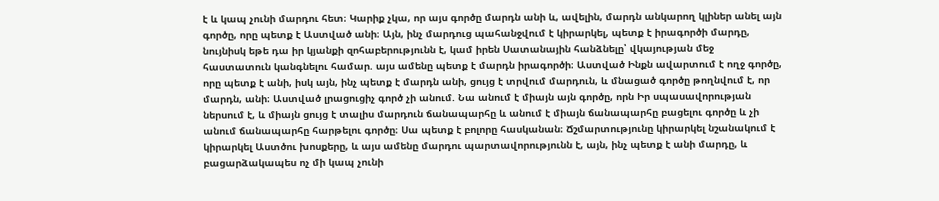է և կապ չունի մարդու հետ։ Կարիք չկա, որ այս գործը մարդն անի և, ավելին, մարդն անկարող կլիներ անել այն գործը, որը պետք է Աստված անի։ Այն, ինչ մարդուց պահանջվում է կիրարկել, պետք է իրագործի մարդը, նույնիսկ եթե դա իր կյանքի զոհաբերությունն է, կամ իրեն Սատանային հանձնելը՝ վկայության մեջ հաստատուն կանգնելու համար. այս ամենը պետք է մարդն իրագործի։ Աստված Ինքն ավարտում է ողջ գործը, որը պետք է անի, իսկ այն, ինչ պետք է մարդն անի, ցույց է տրվում մարդուն, և մնացած գործը թողնվում է, որ մարդն, անի։ Աստված լրացուցիչ գործ չի անում. Նա անում է միայն այն գործը, որն Իր սպասավորության ներսում է, և միայն ցույց է տալիս մարդուն ճանապարհը և անում է միայն ճանապարհը բացելու գործը և չի անում ճանապարհը հարթելու գործը։ Սա պետք է բոլորը հասկանան։ Ճշմարտությունը կիրարկել նշանակում է կիրարկել Աստծու խոսքերը, և այս ամենը մարդու պարտավորությունն է, այն, ինչ պետք է անի մարդը, և բացարձակապես ոչ մի կապ չունի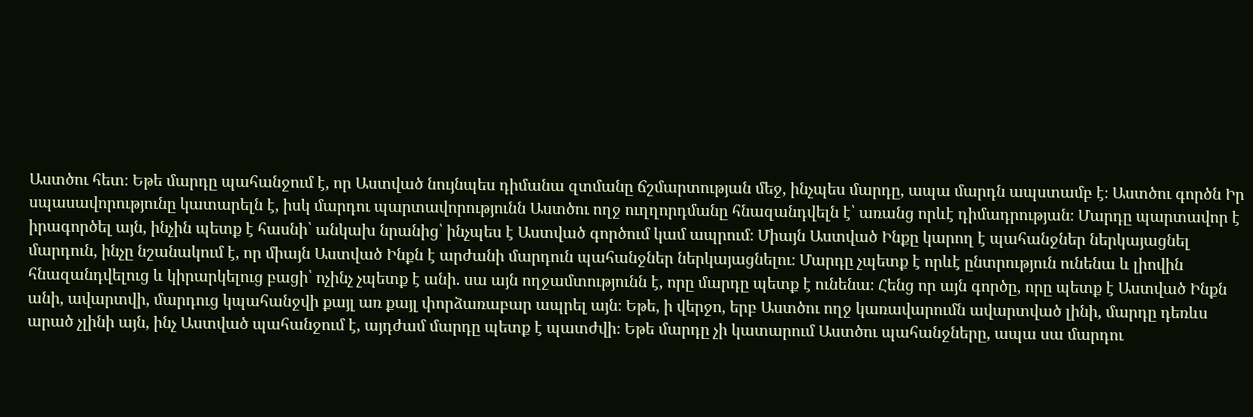Աստծու հետ։ Եթե մարդը պահանջում է, որ Աստված նույնպես դիմանա զտմանը ճշմարտության մեջ, ինչպես մարդը, ապա մարդն ապստամբ է։ Աստծու գործն Իր սպասավորությունը կատարելն է, իսկ մարդու պարտավորությունն Աստծու ողջ ուղղորդմանը հնազանդվելն է՝ առանց որևէ դիմադրության։ Մարդը պարտավոր է իրագործել այն, ինչին պետք է հասնի՝ անկախ նրանից՝ ինչպես է Աստված գործում կամ ապրում։ Միայն Աստված Ինքը կարող է պահանջներ ներկայացնել մարդուն, ինչը նշանակում է, որ միայն Աստված Ինքն է արժանի մարդուն պահանջներ ներկայացնելու։ Մարդը չպետք է որևէ ընտրություն ունենա և լիովին հնազանդվելուց և կիրարկելուց բացի՝ ոչինչ չպետք է անի. սա այն ողջամտությունն է, որը մարդը պետք է ունենա։ Հենց որ այն գործը, որը պետք է Աստված Ինքն անի, ավարտվի, մարդուց կպահանջվի քայլ առ քայլ փորձառաբար ապրել այն։ Եթե, ի վերջո, երբ Աստծու ողջ կառավարումն ավարտված լինի, մարդը դեռևս արած չլինի այն, ինչ Աստված պահանջում է, այդժամ մարդը պետք է պատժվի։ Եթե մարդը չի կատարում Աստծու պահանջները, ապա սա մարդու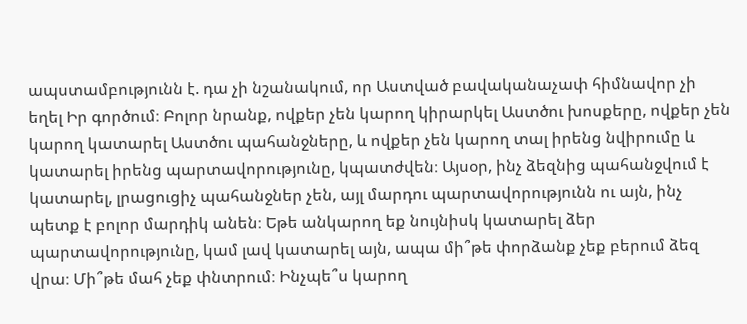ապստամբությունն է. դա չի նշանակում, որ Աստված բավականաչափ հիմնավոր չի եղել Իր գործում։ Բոլոր նրանք, ովքեր չեն կարող կիրարկել Աստծու խոսքերը, ովքեր չեն կարող կատարել Աստծու պահանջները, և ովքեր չեն կարող տալ իրենց նվիրումը և կատարել իրենց պարտավորությունը, կպատժվեն։ Այսօր, ինչ ձեզնից պահանջվում է կատարել, լրացուցիչ պահանջներ չեն, այլ մարդու պարտավորությունն ու այն, ինչ պետք է բոլոր մարդիկ անեն։ Եթե անկարող եք նույնիսկ կատարել ձեր պարտավորությունը, կամ լավ կատարել այն, ապա մի՞թե փորձանք չեք բերում ձեզ վրա։ Մի՞թե մահ չեք փնտրում։ Ինչպե՞ս կարող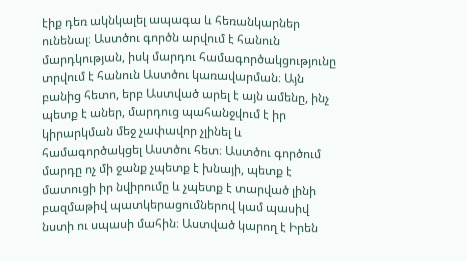էիք դեռ ակնկալել ապագա և հեռանկարներ ունենալ։ Աստծու գործն արվում է հանուն մարդկության, իսկ մարդու համագործակցությունը տրվում է հանուն Աստծու կառավարման։ Այն բանից հետո, երբ Աստված արել է այն ամենը, ինչ պետք է աներ, մարդուց պահանջվում է իր կիրարկման մեջ չափավոր չլինել և համագործակցել Աստծու հետ։ Աստծու գործում մարդը ոչ մի ջանք չպետք է խնայի, պետք է մատուցի իր նվիրումը և չպետք է տարված լինի բազմաթիվ պատկերացումներով կամ պասիվ նստի ու սպասի մահին։ Աստված կարող է Իրեն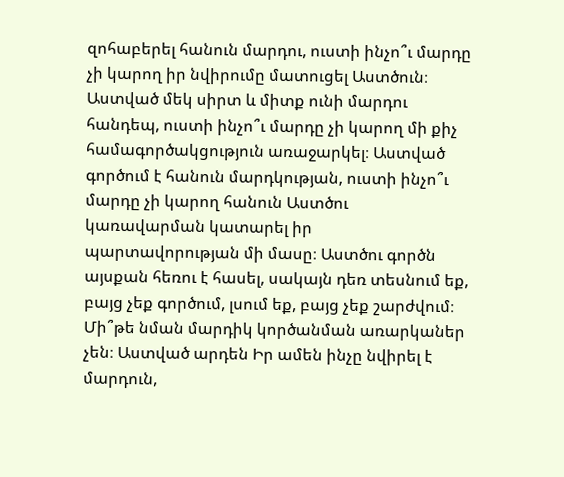զոհաբերել հանուն մարդու, ուստի ինչո՞ւ մարդը չի կարող իր նվիրումը մատուցել Աստծուն։ Աստված մեկ սիրտ և միտք ունի մարդու հանդեպ, ուստի ինչո՞ւ մարդը չի կարող մի քիչ համագործակցություն առաջարկել։ Աստված գործում է հանուն մարդկության, ուստի ինչո՞ւ մարդը չի կարող հանուն Աստծու կառավարման կատարել իր պարտավորության մի մասը։ Աստծու գործն այսքան հեռու է հասել, սակայն դեռ տեսնում եք, բայց չեք գործում, լսում եք, բայց չեք շարժվում։ Մի՞թե նման մարդիկ կործանման առարկաներ չեն։ Աստված արդեն Իր ամեն ինչը նվիրել է մարդուն,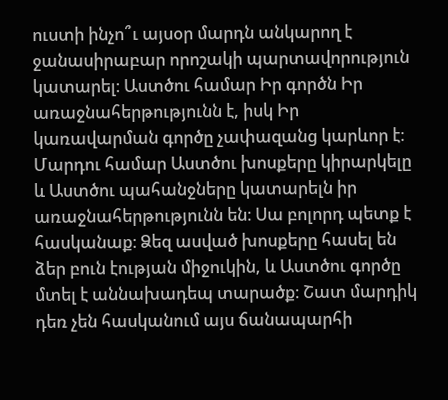ուստի ինչո՞ւ այսօր մարդն անկարող է ջանասիրաբար որոշակի պարտավորություն կատարել։ Աստծու համար Իր գործն Իր առաջնահերթությունն է, իսկ Իր կառավարման գործը չափազանց կարևոր է։ Մարդու համար Աստծու խոսքերը կիրարկելը և Աստծու պահանջները կատարելն իր առաջնահերթությունն են։ Սա բոլորդ պետք է հասկանաք։ Ձեզ ասված խոսքերը հասել են ձեր բուն էության միջուկին, և Աստծու գործը մտել է աննախադեպ տարածք։ Շատ մարդիկ դեռ չեն հասկանում այս ճանապարհի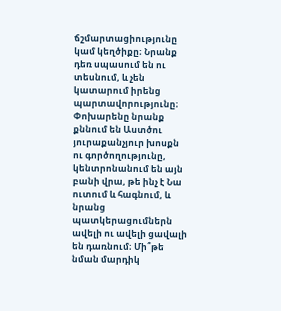ճշմարտացիությունը կամ կեղծիքը։ Նրանք դեռ սպասում են ու տեսնում, և չեն կատարում իրենց պարտավորությունը։ Փոխարենը նրանք քննում են Աստծու յուրաքանչյուր խոսքն ու գործողությունը, կենտրոնանում են այն բանի վրա, թե ինչ է Նա ուտում և հագնում, և նրանց պատկերացումներն ավելի ու ավելի ցավալի են դառնում։ Մի՞թե նման մարդիկ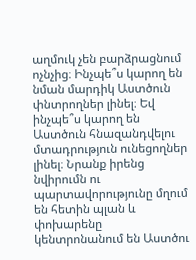աղմուկ չեն բարձրացնում ոչնչից։ Ինչպե՞ս կարող են նման մարդիկ Աստծուն փնտրողներ լինել։ Եվ ինչպե՞ս կարող են Աստծուն հնազանդվելու մտադրություն ունեցողներ լինել։ Նրանք իրենց նվիրումն ու պարտավորությունը մղում են հետին պլան և փոխարենը կենտրոնանում են Աստծու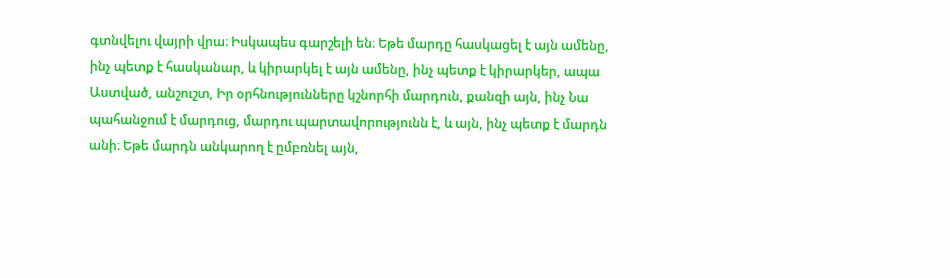գտնվելու վայրի վրա։ Իսկապես գարշելի են։ Եթե մարդը հասկացել է այն ամենը, ինչ պետք է հասկանար, և կիրարկել է այն ամենը, ինչ պետք է կիրարկեր, ապա Աստված, անշուշտ, Իր օրհնությունները կշնորհի մարդուն, քանզի այն, ինչ Նա պահանջում է մարդուց, մարդու պարտավորությունն է, և այն, ինչ պետք է մարդն անի։ Եթե մարդն անկարող է ըմբռնել այն,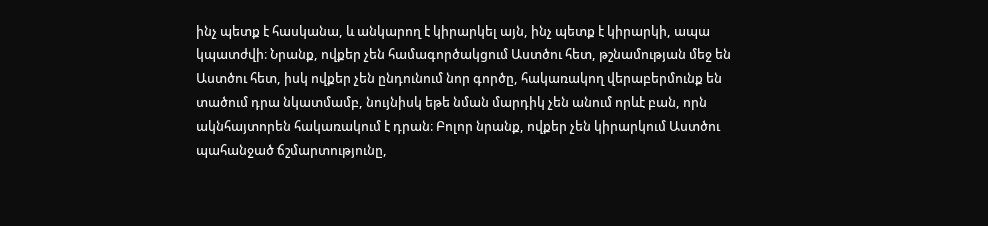ինչ պետք է հասկանա, և անկարող է կիրարկել այն, ինչ պետք է կիրարկի, ապա կպատժվի։ Նրանք, ովքեր չեն համագործակցում Աստծու հետ, թշնամության մեջ են Աստծու հետ, իսկ ովքեր չեն ընդունում նոր գործը, հակառակող վերաբերմունք են տածում դրա նկատմամբ, նույնիսկ եթե նման մարդիկ չեն անում որևէ բան, որն ակնհայտորեն հակառակում է դրան։ Բոլոր նրանք, ովքեր չեն կիրարկում Աստծու պահանջած ճշմարտությունը,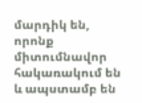մարդիկ են, որոնք միտումնավոր հակառակում են և ապստամբ են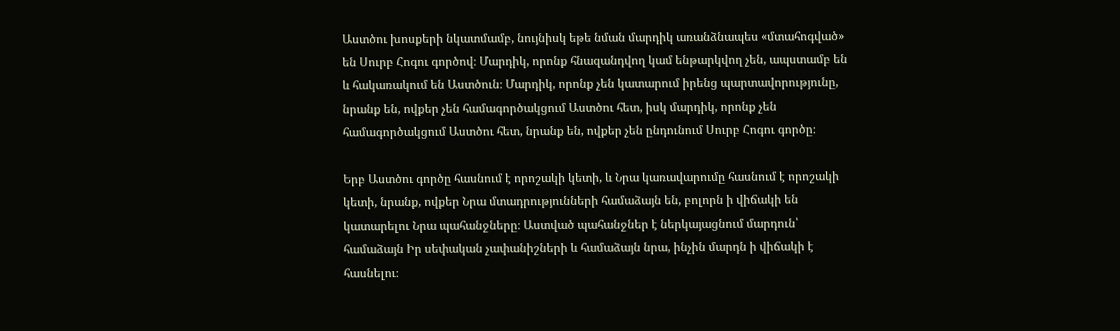Աստծու խոսքերի նկատմամբ, նույնիսկ եթե նման մարդիկ առանձնապես «մտահոգված» են Սուրբ Հոգու գործով։ Մարդիկ, որոնք հնազանդվող կամ ենթարկվող չեն, ապստամբ են և հակառակում են Աստծուն։ Մարդիկ, որոնք չեն կատարում իրենց պարտավորությունը, նրանք են, ովքեր չեն համագործակցում Աստծու հետ, իսկ մարդիկ, որոնք չեն համագործակցում Աստծու հետ, նրանք են, ովքեր չեն ընդունում Սուրբ Հոգու գործը։

Երբ Աստծու գործը հասնում է որոշակի կետի, և Նրա կառավարումը հասնում է որոշակի կետի, նրանք, ովքեր Նրա մտադրությունների համաձայն են, բոլորն ի վիճակի են կատարելու Նրա պահանջները։ Աստված պահանջներ է ներկայացնում մարդուն՝ համաձայն Իր սեփական չափանիշների և համաձայն նրա, ինչին մարդն ի վիճակի է հասնելու։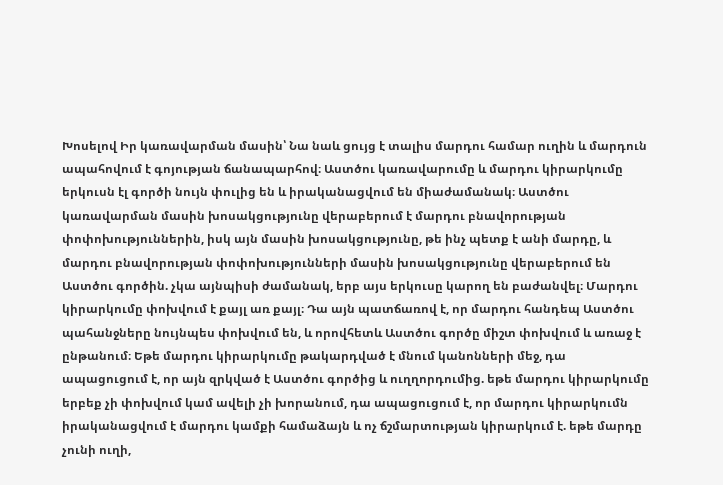Խոսելով Իր կառավարման մասին՝ Նա նաև ցույց է տալիս մարդու համար ուղին և մարդուն ապահովում է գոյության ճանապարհով։ Աստծու կառավարումը և մարդու կիրարկումը երկուսն էլ գործի նույն փուլից են և իրականացվում են միաժամանակ։ Աստծու կառավարման մասին խոսակցությունը վերաբերում է մարդու բնավորության փոփոխություններին, իսկ այն մասին խոսակցությունը, թե ինչ պետք է անի մարդը, և մարդու բնավորության փոփոխությունների մասին խոսակցությունը վերաբերում են Աստծու գործին. չկա այնպիսի ժամանակ, երբ այս երկուսը կարող են բաժանվել։ Մարդու կիրարկումը փոխվում է քայլ առ քայլ։ Դա այն պատճառով է, որ մարդու հանդեպ Աստծու պահանջները նույնպես փոխվում են, և որովհետև Աստծու գործը միշտ փոխվում և առաջ է ընթանում։ Եթե մարդու կիրարկումը թակարդված է մնում կանոնների մեջ, դա ապացուցում է, որ այն զրկված է Աստծու գործից և ուղղորդումից. եթե մարդու կիրարկումը երբեք չի փոխվում կամ ավելի չի խորանում, դա ապացուցում է, որ մարդու կիրարկումն իրականացվում է մարդու կամքի համաձայն և ոչ ճշմարտության կիրարկում է. եթե մարդը չունի ուղի,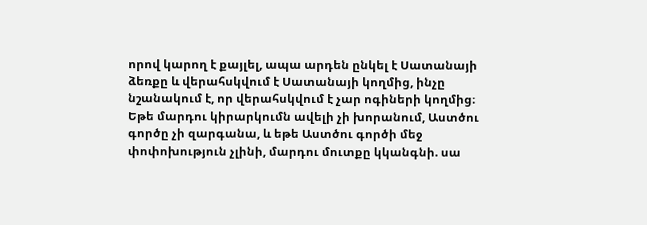որով կարող է քայլել, ապա արդեն ընկել է Սատանայի ձեռքը և վերահսկվում է Սատանայի կողմից, ինչը նշանակում է, որ վերահսկվում է չար ոգիների կողմից։ Եթե մարդու կիրարկումն ավելի չի խորանում, Աստծու գործը չի զարգանա, և եթե Աստծու գործի մեջ փոփոխություն չլինի, մարդու մուտքը կկանգնի. սա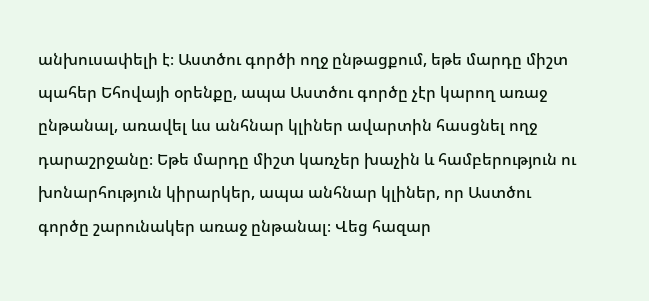անխուսափելի է։ Աստծու գործի ողջ ընթացքում, եթե մարդը միշտ պահեր Եհովայի օրենքը, ապա Աստծու գործը չէր կարող առաջ ընթանալ, առավել ևս անհնար կլիներ ավարտին հասցնել ողջ դարաշրջանը։ Եթե մարդը միշտ կառչեր խաչին և համբերություն ու խոնարհություն կիրարկեր, ապա անհնար կլիներ, որ Աստծու գործը շարունակեր առաջ ընթանալ։ Վեց հազար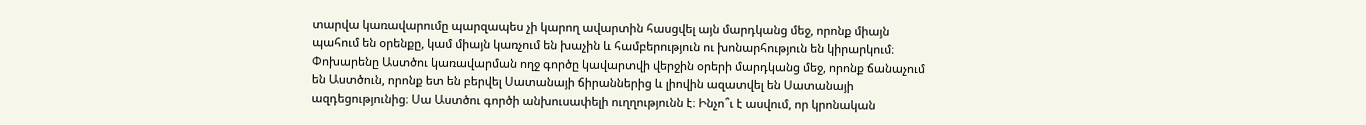տարվա կառավարումը պարզապես չի կարող ավարտին հասցվել այն մարդկանց մեջ, որոնք միայն պահում են օրենքը, կամ միայն կառչում են խաչին և համբերություն ու խոնարհություն են կիրարկում։ Փոխարենը Աստծու կառավարման ողջ գործը կավարտվի վերջին օրերի մարդկանց մեջ, որոնք ճանաչում են Աստծուն, որոնք ետ են բերվել Սատանայի ճիրաններից և լիովին ազատվել են Սատանայի ազդեցությունից։ Սա Աստծու գործի անխուսափելի ուղղությունն է։ Ինչո՞ւ է ասվում, որ կրոնական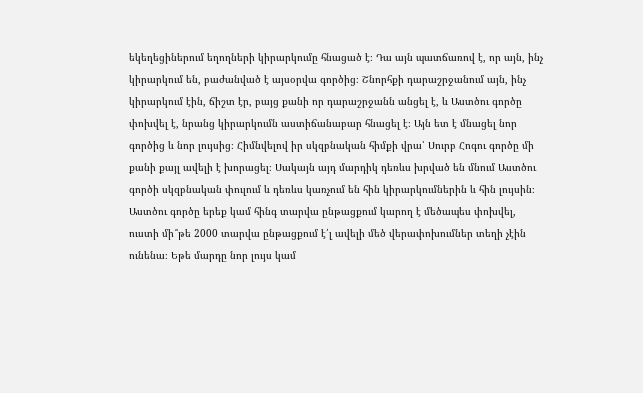եկեղեցիներում եղողների կիրարկումը հնացած է։ Դա այն պատճառով է, որ այն, ինչ կիրարկում են, բաժանված է այսօրվա գործից։ Շնորհքի դարաշրջանում այն, ինչ կիրարկում էին, ճիշտ էր, բայց քանի որ դարաշրջանն անցել է, և Աստծու գործը փոխվել է, նրանց կիրարկումն աստիճանաբար հնացել է։ Այն ետ է մնացել նոր գործից և նոր լույսից։ Հիմնվելով իր սկզբնական հիմքի վրա՝ Սուրբ Հոգու գործը մի քանի քայլ ավելի է խորացել։ Սակայն այդ մարդիկ դեռևս խրված են մնում Աստծու գործի սկզբնական փուլում և դեռևս կառչում են հին կիրարկումներին և հին լույսին։ Աստծու գործը երեք կամ հինգ տարվա ընթացքում կարող է մեծապես փոխվել, ուստի մի՞թե 2000 տարվա ընթացքում է՛լ ավելի մեծ վերափոխումներ տեղի չէին ունենա։ Եթե մարդը նոր լույս կամ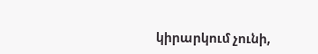կիրարկում չունի,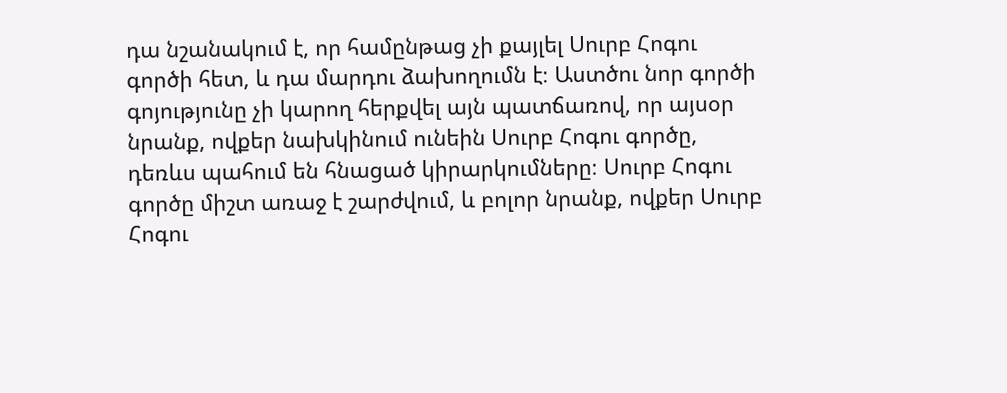դա նշանակում է, որ համընթաց չի քայլել Սուրբ Հոգու գործի հետ, և դա մարդու ձախողումն է։ Աստծու նոր գործի գոյությունը չի կարող հերքվել այն պատճառով, որ այսօր նրանք, ովքեր նախկինում ունեին Սուրբ Հոգու գործը, դեռևս պահում են հնացած կիրարկումները։ Սուրբ Հոգու գործը միշտ առաջ է շարժվում, և բոլոր նրանք, ովքեր Սուրբ Հոգու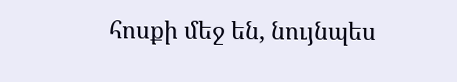հոսքի մեջ են, նույնպես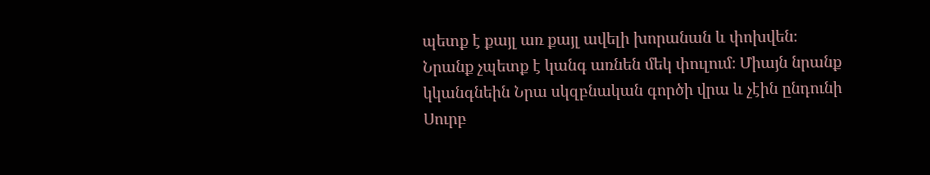պետք է քայլ առ քայլ ավելի խորանան և փոխվեն։ Նրանք չպետք է կանգ առնեն մեկ փուլում։ Միայն նրանք կկանգնեին Նրա սկզբնական գործի վրա և չէին ընդունի Սուրբ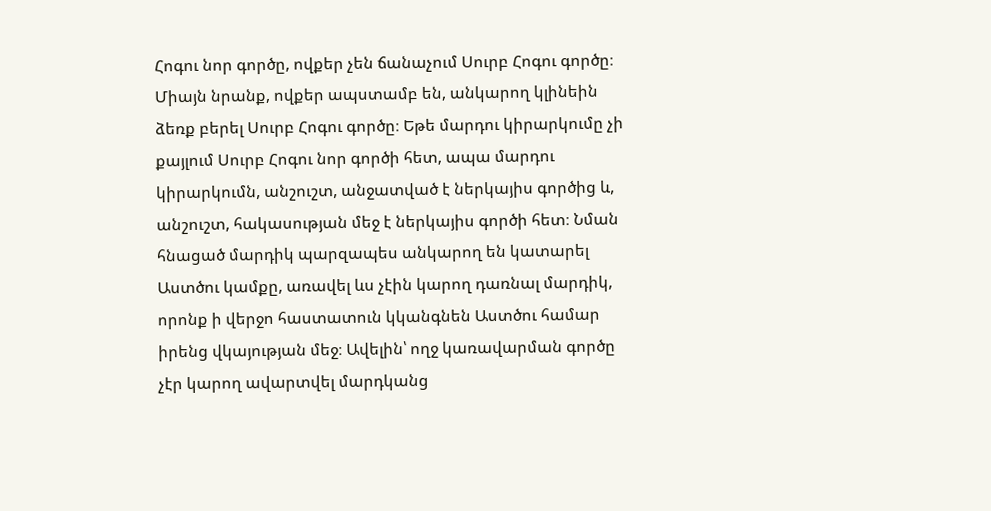Հոգու նոր գործը, ովքեր չեն ճանաչում Սուրբ Հոգու գործը։ Միայն նրանք, ովքեր ապստամբ են, անկարող կլինեին ձեռք բերել Սուրբ Հոգու գործը։ Եթե մարդու կիրարկումը չի քայլում Սուրբ Հոգու նոր գործի հետ, ապա մարդու կիրարկումն, անշուշտ, անջատված է ներկայիս գործից և, անշուշտ, հակասության մեջ է ներկայիս գործի հետ։ Նման հնացած մարդիկ պարզապես անկարող են կատարել Աստծու կամքը, առավել ևս չէին կարող դառնալ մարդիկ, որոնք ի վերջո հաստատուն կկանգնեն Աստծու համար իրենց վկայության մեջ։ Ավելին՝ ողջ կառավարման գործը չէր կարող ավարտվել մարդկանց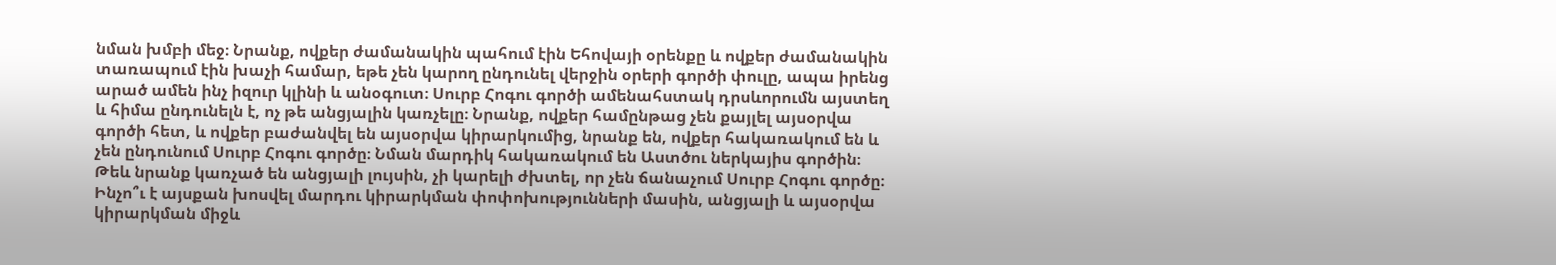նման խմբի մեջ։ Նրանք, ովքեր ժամանակին պահում էին Եհովայի օրենքը և ովքեր ժամանակին տառապում էին խաչի համար, եթե չեն կարող ընդունել վերջին օրերի գործի փուլը, ապա իրենց արած ամեն ինչ իզուր կլինի և անօգուտ։ Սուրբ Հոգու գործի ամենահստակ դրսևորումն այստեղ և հիմա ընդունելն է, ոչ թե անցյալին կառչելը։ Նրանք, ովքեր համընթաց չեն քայլել այսօրվա գործի հետ, և ովքեր բաժանվել են այսօրվա կիրարկումից, նրանք են, ովքեր հակառակում են և չեն ընդունում Սուրբ Հոգու գործը։ Նման մարդիկ հակառակում են Աստծու ներկայիս գործին։ Թեև նրանք կառչած են անցյալի լույսին, չի կարելի ժխտել, որ չեն ճանաչում Սուրբ Հոգու գործը։ Ինչո՞ւ է այսքան խոսվել մարդու կիրարկման փոփոխությունների մասին, անցյալի և այսօրվա կիրարկման միջև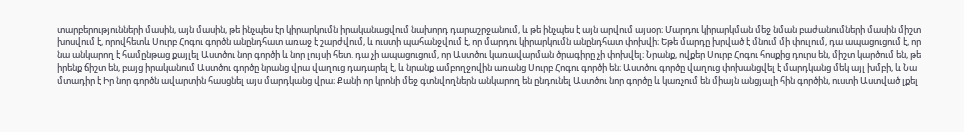տարբերությունների մասին, այն մասին, թե ինչպես էր կիրարկումն իրականացվում նախորդ դարաշրջանում, և թե ինչպես է այն արվում այսօր։ Մարդու կիրարկման մեջ նման բաժանումների մասին միշտ խոսվում է, որովհետև Սուրբ Հոգու գործն անընդհատ առաջ է շարժվում, և ուստի պահանջվում է, որ մարդու կիրարկումն անընդհատ փոխվի։ Եթե մարդը խրված է մնում մի փուլում, դա ապացուցում է, որ նա անկարող է համընթաց քայլել Աստծու նոր գործի և նոր լույսի հետ. դա չի ապացուցում, որ Աստծու կառավարման ծրագիրը չի փոխվել։ Նրանք, ովքեր Սուրբ Հոգու հոսքից դուրս են, միշտ կարծում են, թե իրենք ճիշտ են, բայց իրականում Աստծու գործը նրանց վրա վաղուց դադարել է, և նրանք ամբողջովին առանց Սուրբ Հոգու գործի են։ Աստծու գործը վաղուց փոխանցվել է մարդկանց մեկ այլ խմբի, և Նա մտադիր է Իր նոր գործն ավարտին հասցնել այս մարդկանց վրա։ Քանի որ կրոնի մեջ գտնվողներն անկարող են ընդունել Աստծու նոր գործը և կառչում են միայն անցյալի հին գործին, ուստի Աստված լքել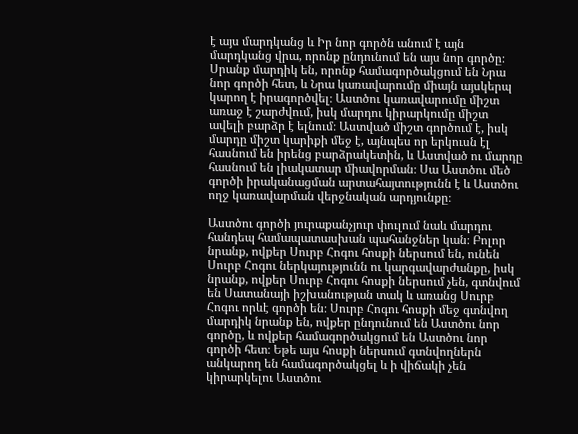է այս մարդկանց և Իր նոր գործն անում է այն մարդկանց վրա, որոնք ընդունում են այս նոր գործը։ Սրանք մարդիկ են, որոնք համագործակցում են Նրա նոր գործի հետ, և Նրա կառավարումը միայն այսկերպ կարող է իրագործվել։ Աստծու կառավարումը միշտ առաջ է շարժվում, իսկ մարդու կիրարկումը միշտ ավելի բարձր է ելնում։ Աստված միշտ գործում է, իսկ մարդը միշտ կարիքի մեջ է, այնպես որ երկուսն էլ հասնում են իրենց բարձրակետին, և Աստված ու մարդը հասնում են լիակատար միավորման։ Սա Աստծու մեծ գործի իրականացման արտահայտությունն է և Աստծու ողջ կառավարման վերջնական արդյունքը։

Աստծու գործի յուրաքանչյուր փուլում նաև մարդու հանդեպ համապատասխան պահանջներ կան։ Բոլոր նրանք, ովքեր Սուրբ Հոգու հոսքի ներսում են, ունեն Սուրբ Հոգու ներկայությունն ու կարգավարժանքը, իսկ նրանք, ովքեր Սուրբ Հոգու հոսքի ներսում չեն, գտնվում են Սատանայի իշխանության տակ և առանց Սուրբ Հոգու որևէ գործի են։ Սուրբ Հոգու հոսքի մեջ գտնվող մարդիկ նրանք են, ովքեր ընդունում են Աստծու նոր գործը, և ովքեր համագործակցում են Աստծու նոր գործի հետ։ Եթե այս հոսքի ներսում գտնվողներն անկարող են համագործակցել և ի վիճակի չեն կիրարկելու Աստծու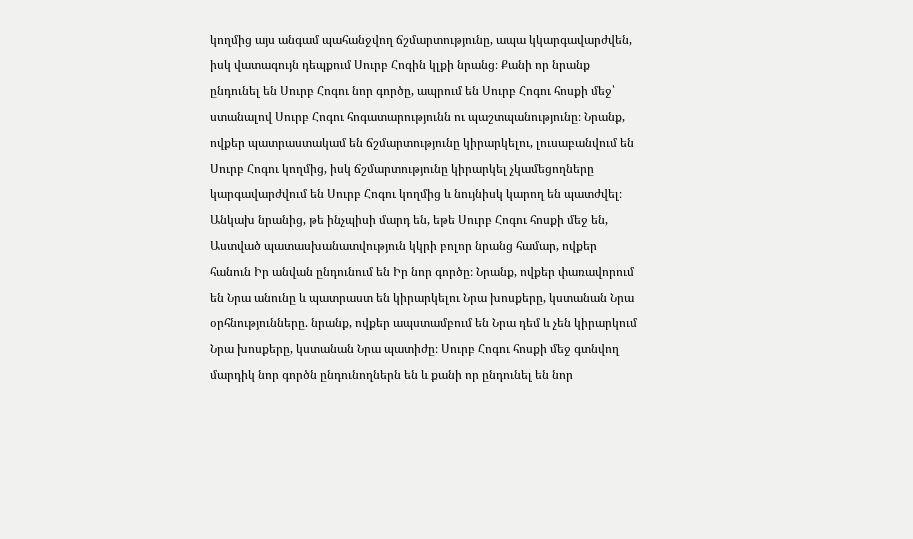կողմից այս անգամ պահանջվող ճշմարտությունը, ապա կկարգավարժվեն, իսկ վատագույն դեպքում Սուրբ Հոգին կլքի նրանց։ Քանի որ նրանք ընդունել են Սուրբ Հոգու նոր գործը, ապրում են Սուրբ Հոգու հոսքի մեջ՝ ստանալով Սուրբ Հոգու հոգատարությունն ու պաշտպանությունը։ Նրանք, ովքեր պատրաստակամ են ճշմարտությունը կիրարկելու, լուսաբանվում են Սուրբ Հոգու կողմից, իսկ ճշմարտությունը կիրարկել չկամեցողները կարգավարժվում են Սուրբ Հոգու կողմից և նույնիսկ կարող են պատժվել։ Անկախ նրանից, թե ինչպիսի մարդ են, եթե Սուրբ Հոգու հոսքի մեջ են, Աստված պատասխանատվություն կկրի բոլոր նրանց համար, ովքեր հանուն Իր անվան ընդունում են Իր նոր գործը։ Նրանք, ովքեր փառավորում են Նրա անունը և պատրաստ են կիրարկելու Նրա խոսքերը, կստանան Նրա օրհնությունները. նրանք, ովքեր ապստամբում են Նրա դեմ և չեն կիրարկում Նրա խոսքերը, կստանան Նրա պատիժը։ Սուրբ Հոգու հոսքի մեջ գտնվող մարդիկ նոր գործն ընդունողներն են և քանի որ ընդունել են նոր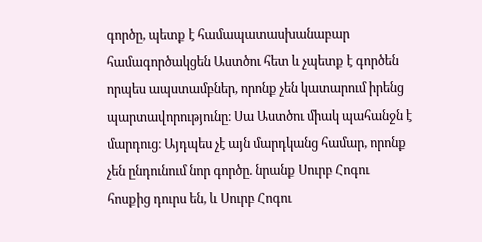գործը, պետք է համապատասխանաբար համագործակցեն Աստծու հետ և չպետք է գործեն որպես ապստամբներ, որոնք չեն կատարում իրենց պարտավորությունը։ Սա Աստծու միակ պահանջն է մարդուց։ Այդպես չէ այն մարդկանց համար, որոնք չեն ընդունում նոր գործը. նրանք Սուրբ Հոգու հոսքից դուրս են, և Սուրբ Հոգու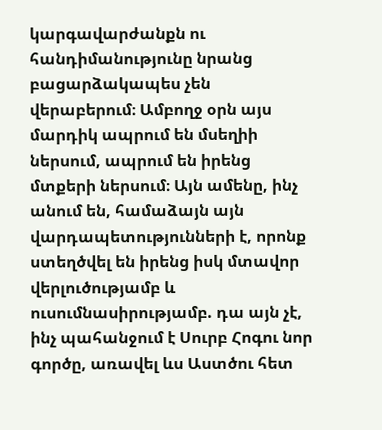կարգավարժանքն ու հանդիմանությունը նրանց բացարձակապես չեն վերաբերում։ Ամբողջ օրն այս մարդիկ ապրում են մսեղիի ներսում, ապրում են իրենց մտքերի ներսում։ Այն ամենը, ինչ անում են, համաձայն այն վարդապետությունների է, որոնք ստեղծվել են իրենց իսկ մտավոր վերլուծությամբ և ուսումնասիրությամբ. դա այն չէ, ինչ պահանջում է Սուրբ Հոգու նոր գործը, առավել ևս Աստծու հետ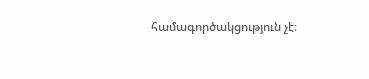համագործակցություն չէ։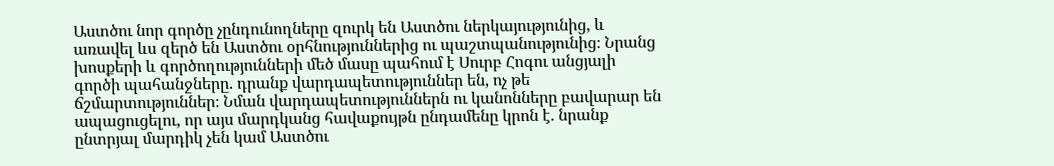Աստծու նոր գործը չընդունողները զուրկ են Աստծու ներկայությունից, և առավել ևս զերծ են Աստծու օրհնություններից ու պաշտպանությունից։ Նրանց խոսքերի և գործողությունների մեծ մասը պահում է Սուրբ Հոգու անցյալի գործի պահանջները. դրանք վարդապետություններ են, ոչ թե ճշմարտություններ։ Նման վարդապետություններն ու կանոնները բավարար են ապացուցելու, որ այս մարդկանց հավաքույթն ընդամենը կրոն է. նրանք ընտրյալ մարդիկ չեն կամ Աստծու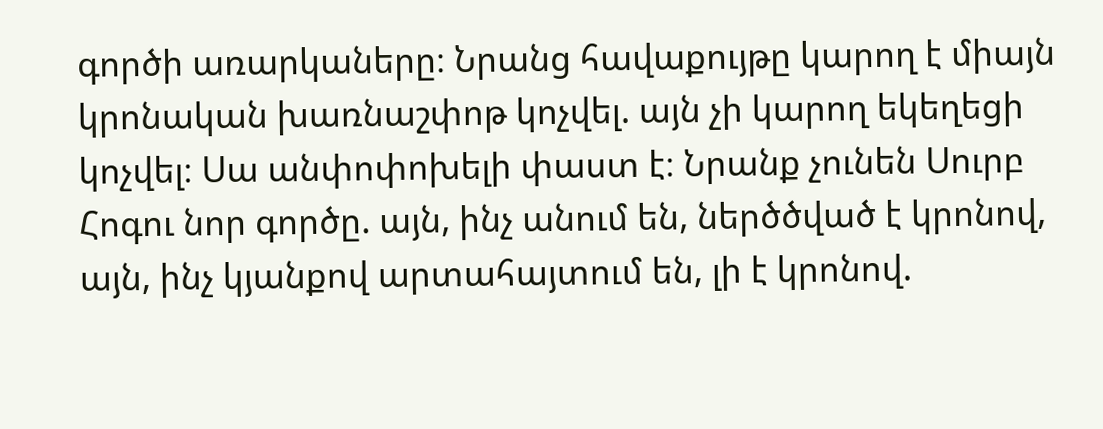գործի առարկաները։ Նրանց հավաքույթը կարող է միայն կրոնական խառնաշփոթ կոչվել. այն չի կարող եկեղեցի կոչվել։ Սա անփոփոխելի փաստ է։ Նրանք չունեն Սուրբ Հոգու նոր գործը. այն, ինչ անում են, ներծծված է կրոնով, այն, ինչ կյանքով արտահայտում են, լի է կրոնով.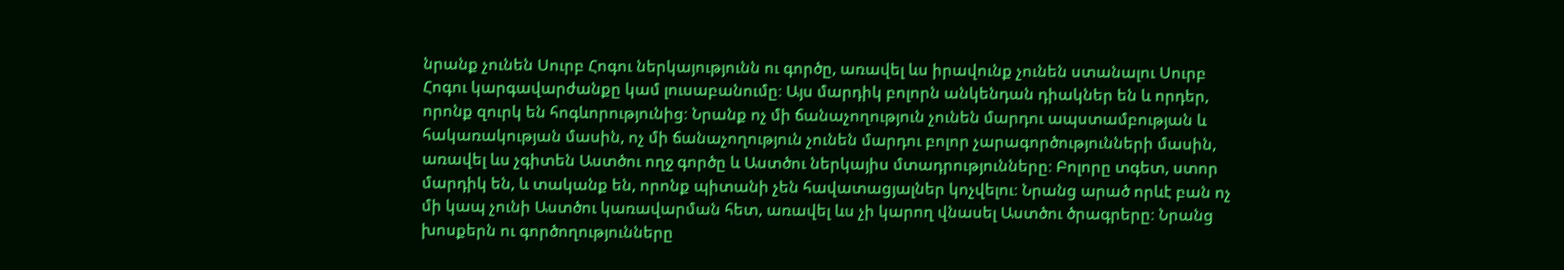նրանք չունեն Սուրբ Հոգու ներկայությունն ու գործը, առավել ևս իրավունք չունեն ստանալու Սուրբ Հոգու կարգավարժանքը կամ լուսաբանումը։ Այս մարդիկ բոլորն անկենդան դիակներ են և որդեր, որոնք զուրկ են հոգևորությունից։ Նրանք ոչ մի ճանաչողություն չունեն մարդու ապստամբության և հակառակության մասին, ոչ մի ճանաչողություն չունեն մարդու բոլոր չարագործությունների մասին, առավել ևս չգիտեն Աստծու ողջ գործը և Աստծու ներկայիս մտադրությունները։ Բոլորը տգետ, ստոր մարդիկ են, և տականք են, որոնք պիտանի չեն հավատացյալներ կոչվելու։ Նրանց արած որևէ բան ոչ մի կապ չունի Աստծու կառավարման հետ, առավել ևս չի կարող վնասել Աստծու ծրագրերը։ Նրանց խոսքերն ու գործողությունները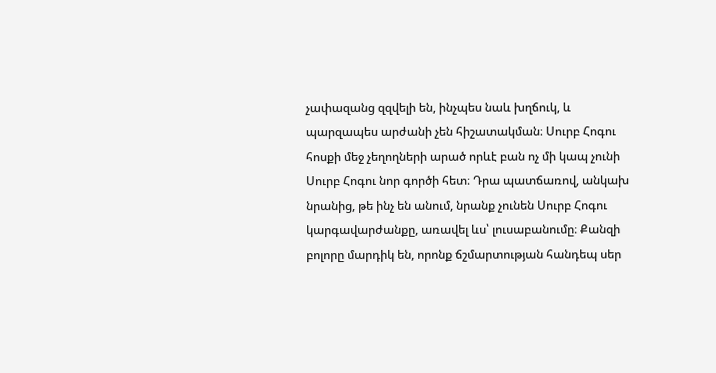չափազանց զզվելի են, ինչպես նաև խղճուկ, և պարզապես արժանի չեն հիշատակման։ Սուրբ Հոգու հոսքի մեջ չեղողների արած որևէ բան ոչ մի կապ չունի Սուրբ Հոգու նոր գործի հետ։ Դրա պատճառով, անկախ նրանից, թե ինչ են անում, նրանք չունեն Սուրբ Հոգու կարգավարժանքը, առավել ևս՝ լուսաբանումը։ Քանզի բոլորը մարդիկ են, որոնք ճշմարտության հանդեպ սեր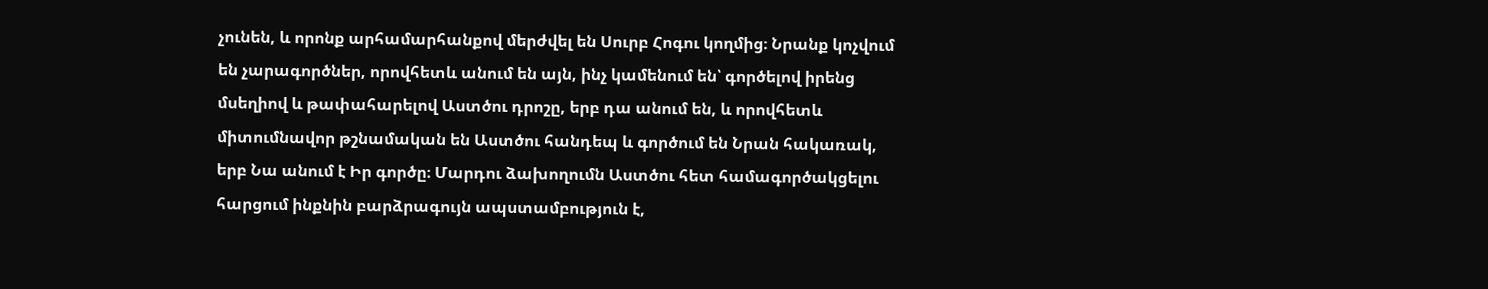չունեն, և որոնք արհամարհանքով մերժվել են Սուրբ Հոգու կողմից։ Նրանք կոչվում են չարագործներ, որովհետև անում են այն, ինչ կամենում են՝ գործելով իրենց մսեղիով և թափահարելով Աստծու դրոշը, երբ դա անում են, և որովհետև միտումնավոր թշնամական են Աստծու հանդեպ և գործում են Նրան հակառակ, երբ Նա անում է Իր գործը։ Մարդու ձախողումն Աստծու հետ համագործակցելու հարցում ինքնին բարձրագույն ապստամբություն է,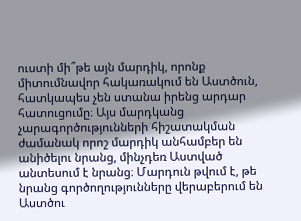ուստի մի՞թե այն մարդիկ, որոնք միտումնավոր հակառակում են Աստծուն, հատկապես չեն ստանա իրենց արդար հատուցումը։ Այս մարդկանց չարագործությունների հիշատակման ժամանակ որոշ մարդիկ անհամբեր են անիծելու նրանց, մինչդեռ Աստված անտեսում է նրանց։ Մարդուն թվում է, թե նրանց գործողությունները վերաբերում են Աստծու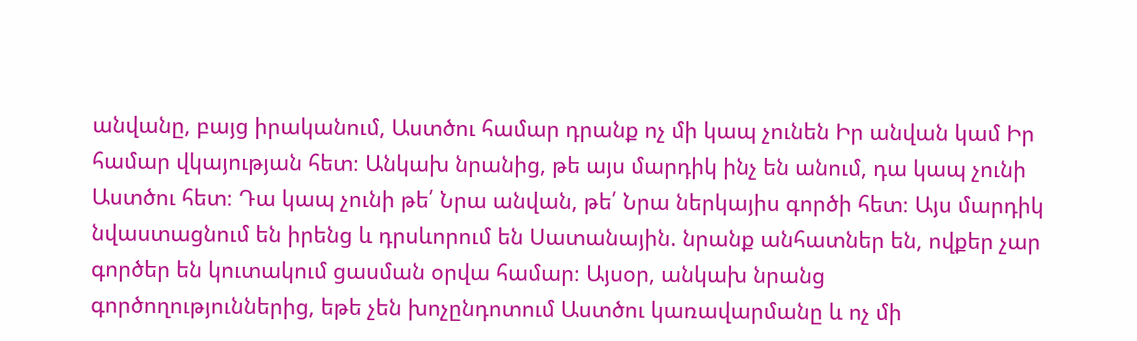անվանը, բայց իրականում, Աստծու համար դրանք ոչ մի կապ չունեն Իր անվան կամ Իր համար վկայության հետ։ Անկախ նրանից, թե այս մարդիկ ինչ են անում, դա կապ չունի Աստծու հետ։ Դա կապ չունի թե՛ Նրա անվան, թե՛ Նրա ներկայիս գործի հետ։ Այս մարդիկ նվաստացնում են իրենց և դրսևորում են Սատանային. նրանք անհատներ են, ովքեր չար գործեր են կուտակում ցասման օրվա համար։ Այսօր, անկախ նրանց գործողություններից, եթե չեն խոչընդոտում Աստծու կառավարմանը և ոչ մի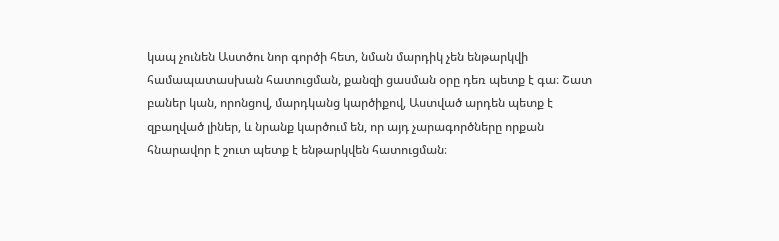կապ չունեն Աստծու նոր գործի հետ, նման մարդիկ չեն ենթարկվի համապատասխան հատուցման, քանզի ցասման օրը դեռ պետք է գա։ Շատ բաներ կան, որոնցով, մարդկանց կարծիքով, Աստված արդեն պետք է զբաղված լիներ, և նրանք կարծում են, որ այդ չարագործները որքան հնարավոր է շուտ պետք է ենթարկվեն հատուցման։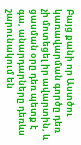Բայց քանի որ Աստծու կառավարման գործը դեռ չի մոտեցել իր ավարտին, և ցասման օրը դեռ պետք է գա, անարդարները դեռևս շարունակում են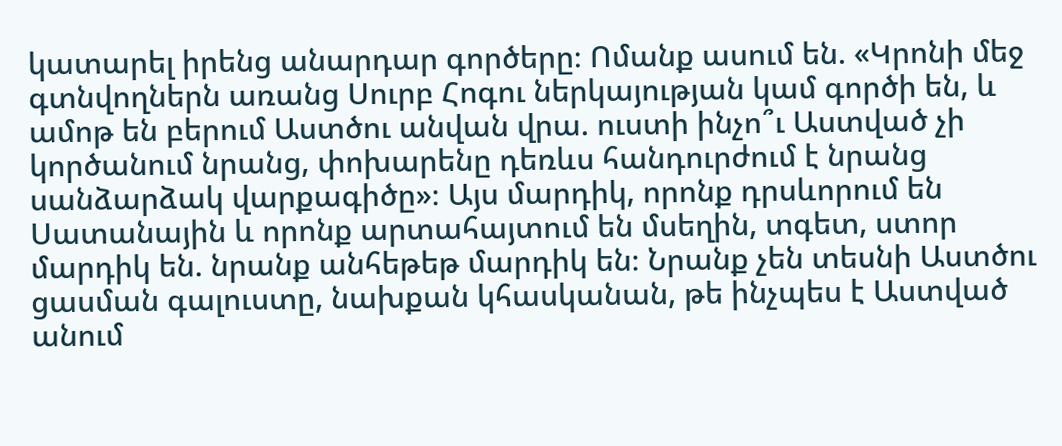կատարել իրենց անարդար գործերը։ Ոմանք ասում են. «Կրոնի մեջ գտնվողներն առանց Սուրբ Հոգու ներկայության կամ գործի են, և ամոթ են բերում Աստծու անվան վրա. ուստի ինչո՞ւ Աստված չի կործանում նրանց, փոխարենը դեռևս հանդուրժում է նրանց սանձարձակ վարքագիծը»։ Այս մարդիկ, որոնք դրսևորում են Սատանային և որոնք արտահայտում են մսեղին, տգետ, ստոր մարդիկ են. նրանք անհեթեթ մարդիկ են։ Նրանք չեն տեսնի Աստծու ցասման գալուստը, նախքան կհասկանան, թե ինչպես է Աստված անում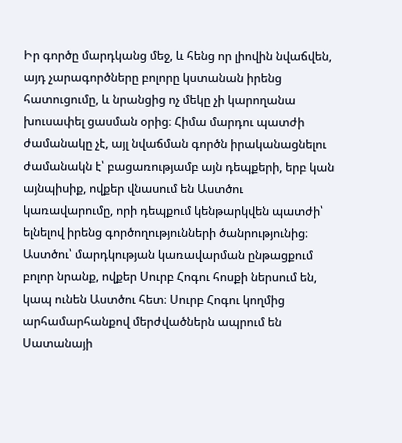Իր գործը մարդկանց մեջ, և հենց որ լիովին նվաճվեն, այդ չարագործները բոլորը կստանան իրենց հատուցումը, և նրանցից ոչ մեկը չի կարողանա խուսափել ցասման օրից։ Հիմա մարդու պատժի ժամանակը չէ, այլ նվաճման գործն իրականացնելու ժամանակն է՝ բացառությամբ այն դեպքերի, երբ կան այնպիսիք, ովքեր վնասում են Աստծու կառավարումը, որի դեպքում կենթարկվեն պատժի՝ ելնելով իրենց գործողությունների ծանրությունից։ Աստծու՝ մարդկության կառավարման ընթացքում բոլոր նրանք, ովքեր Սուրբ Հոգու հոսքի ներսում են, կապ ունեն Աստծու հետ։ Սուրբ Հոգու կողմից արհամարհանքով մերժվածներն ապրում են Սատանայի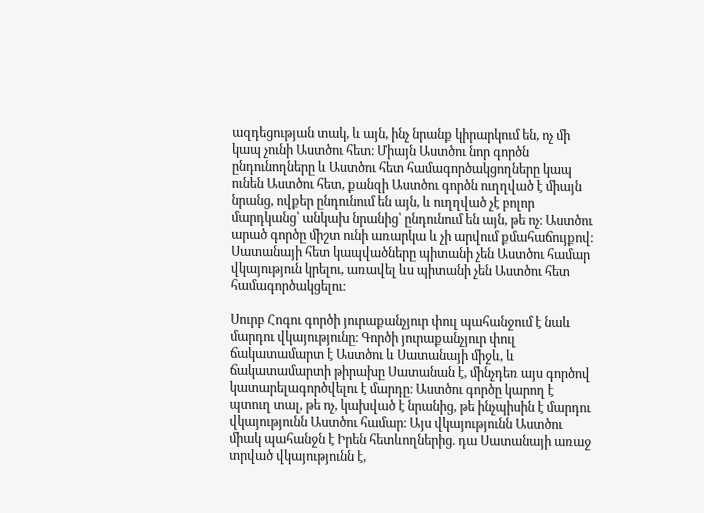ազդեցության տակ, և այն, ինչ նրանք կիրարկում են, ոչ մի կապ չունի Աստծու հետ։ Միայն Աստծու նոր գործն ընդունողները և Աստծու հետ համագործակցողները կապ ունեն Աստծու հետ, քանզի Աստծու գործն ուղղված է միայն նրանց, ովքեր ընդունում են այն, և ուղղված չէ բոլոր մարդկանց՝ անկախ նրանից՝ ընդունում են այն, թե ոչ։ Աստծու արած գործը միշտ ունի առարկա և չի արվում քմահաճույքով։ Սատանայի հետ կապվածները պիտանի չեն Աստծու համար վկայություն կրելու, առավել ևս պիտանի չեն Աստծու հետ համագործակցելու։

Սուրբ Հոգու գործի յուրաքանչյուր փուլ պահանջում է նաև մարդու վկայությունը։ Գործի յուրաքանչյուր փուլ ճակատամարտ է Աստծու և Սատանայի միջև, և ճակատամարտի թիրախը Սատանան է, մինչդեռ այս գործով կատարելագործվելու է մարդը։ Աստծու գործը կարող է պտուղ տալ, թե ոչ, կախված է նրանից, թե ինչպիսին է մարդու վկայությունն Աստծու համար։ Այս վկայությունն Աստծու միակ պահանջն է Իրեն հետևողներից. դա Սատանայի առաջ տրված վկայությունն է,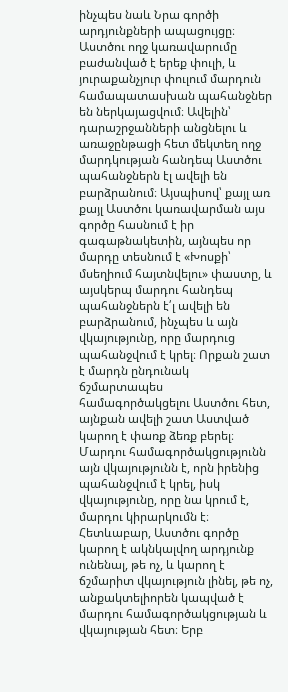ինչպես նաև Նրա գործի արդյունքների ապացույցը։ Աստծու ողջ կառավարումը բաժանված է երեք փուլի, և յուրաքանչյուր փուլում մարդուն համապատասխան պահանջներ են ներկայացվում։ Ավելին՝ դարաշրջանների անցնելու և առաջընթացի հետ մեկտեղ ողջ մարդկության հանդեպ Աստծու պահանջներն էլ ավելի են բարձրանում։ Այսպիսով՝ քայլ առ քայլ Աստծու կառավարման այս գործը հասնում է իր գագաթնակետին, այնպես որ մարդը տեսնում է «Խոսքի՝ մսեղիում հայտնվելու» փաստը, և այսկերպ մարդու հանդեպ պահանջներն է՛լ ավելի են բարձրանում, ինչպես և այն վկայությունը, որը մարդուց պահանջվում է կրել։ Որքան շատ է մարդն ընդունակ ճշմարտապես համագործակցելու Աստծու հետ, այնքան ավելի շատ Աստված կարող է փառք ձեռք բերել։ Մարդու համագործակցությունն այն վկայությունն է, որն իրենից պահանջվում է կրել, իսկ վկայությունը, որը նա կրում է, մարդու կիրարկումն է։ Հետևաբար, Աստծու գործը կարող է ակնկալվող արդյունք ունենալ, թե ոչ, և կարող է ճշմարիտ վկայություն լինել, թե ոչ, անքակտելիորեն կապված է մարդու համագործակցության և վկայության հետ։ Երբ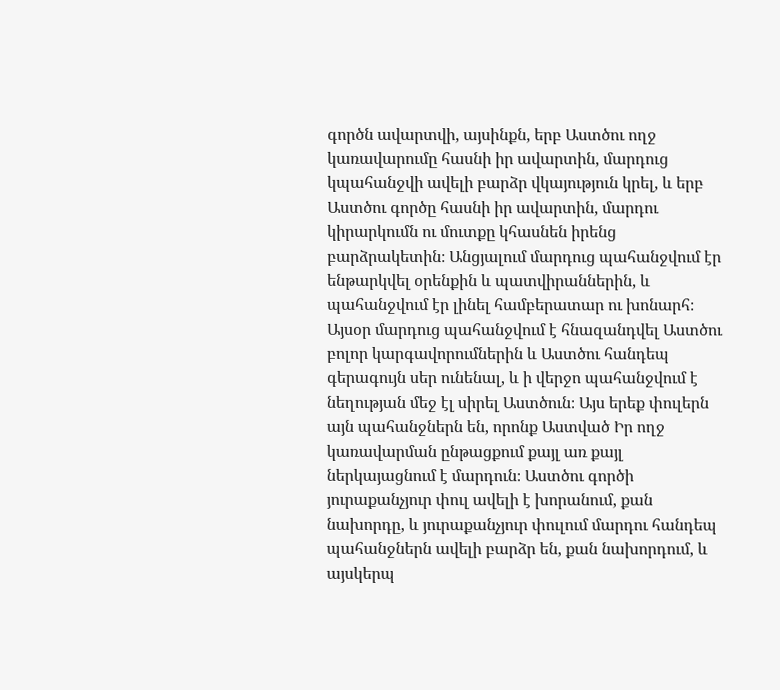գործն ավարտվի, այսինքն, երբ Աստծու ողջ կառավարումը հասնի իր ավարտին, մարդուց կպահանջվի ավելի բարձր վկայություն կրել, և երբ Աստծու գործը հասնի իր ավարտին, մարդու կիրարկումն ու մուտքը կհասնեն իրենց բարձրակետին։ Անցյալում մարդուց պահանջվում էր ենթարկվել օրենքին և պատվիրաններին, և պահանջվում էր լինել համբերատար ու խոնարհ։ Այսօր մարդուց պահանջվում է հնազանդվել Աստծու բոլոր կարգավորումներին և Աստծու հանդեպ գերագույն սեր ունենալ, և ի վերջո պահանջվում է նեղության մեջ էլ սիրել Աստծուն։ Այս երեք փուլերն այն պահանջներն են, որոնք Աստված Իր ողջ կառավարման ընթացքում քայլ առ քայլ ներկայացնում է մարդուն։ Աստծու գործի յուրաքանչյուր փուլ ավելի է խորանում, քան նախորդը, և յուրաքանչյուր փուլում մարդու հանդեպ պահանջներն ավելի բարձր են, քան նախորդում, և այսկերպ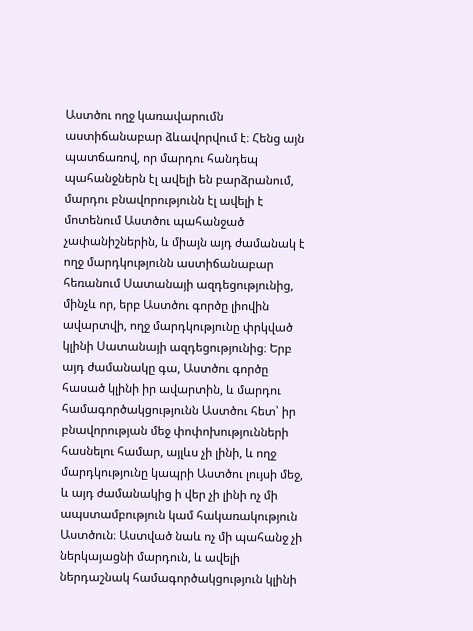Աստծու ողջ կառավարումն աստիճանաբար ձևավորվում է։ Հենց այն պատճառով, որ մարդու հանդեպ պահանջներն էլ ավելի են բարձրանում, մարդու բնավորությունն էլ ավելի է մոտենում Աստծու պահանջած չափանիշներին, և միայն այդ ժամանակ է ողջ մարդկությունն աստիճանաբար հեռանում Սատանայի ազդեցությունից, մինչև որ, երբ Աստծու գործը լիովին ավարտվի, ողջ մարդկությունը փրկված կլինի Սատանայի ազդեցությունից։ Երբ այդ ժամանակը գա, Աստծու գործը հասած կլինի իր ավարտին, և մարդու համագործակցությունն Աստծու հետ՝ իր բնավորության մեջ փոփոխությունների հասնելու համար, այլևս չի լինի, և ողջ մարդկությունը կապրի Աստծու լույսի մեջ, և այդ ժամանակից ի վեր չի լինի ոչ մի ապստամբություն կամ հակառակություն Աստծուն։ Աստված նաև ոչ մի պահանջ չի ներկայացնի մարդուն, և ավելի ներդաշնակ համագործակցություն կլինի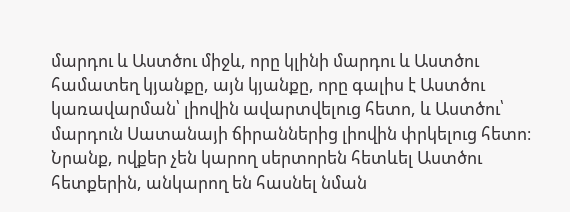մարդու և Աստծու միջև, որը կլինի մարդու և Աստծու համատեղ կյանքը, այն կյանքը, որը գալիս է Աստծու կառավարման՝ լիովին ավարտվելուց հետո, և Աստծու՝ մարդուն Սատանայի ճիրաններից լիովին փրկելուց հետո։ Նրանք, ովքեր չեն կարող սերտորեն հետևել Աստծու հետքերին, անկարող են հասնել նման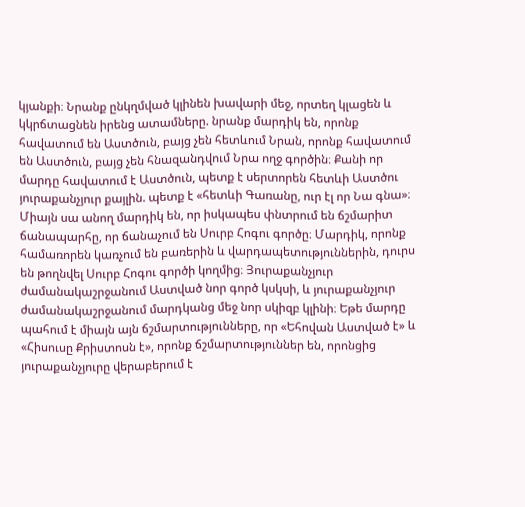կյանքի։ Նրանք ընկղմված կլինեն խավարի մեջ, որտեղ կլացեն և կկրճտացնեն իրենց ատամները. նրանք մարդիկ են, որոնք հավատում են Աստծուն, բայց չեն հետևում Նրան, որոնք հավատում են Աստծուն, բայց չեն հնազանդվում Նրա ողջ գործին։ Քանի որ մարդը հավատում է Աստծուն, պետք է սերտորեն հետևի Աստծու յուրաքանչյուր քայլին. պետք է «հետևի Գառանը, ուր էլ որ Նա գնա»։ Միայն սա անող մարդիկ են, որ իսկապես փնտրում են ճշմարիտ ճանապարհը, որ ճանաչում են Սուրբ Հոգու գործը։ Մարդիկ, որոնք համառորեն կառչում են բառերին և վարդապետություններին, դուրս են թողնվել Սուրբ Հոգու գործի կողմից։ Յուրաքանչյուր ժամանակաշրջանում Աստված նոր գործ կսկսի, և յուրաքանչյուր ժամանակաշրջանում մարդկանց մեջ նոր սկիզբ կլինի։ Եթե մարդը պահում է միայն այն ճշմարտությունները, որ «Եհովան Աստված է» և «Հիսուսը Քրիստոսն է», որոնք ճշմարտություններ են, որոնցից յուրաքանչյուրը վերաբերում է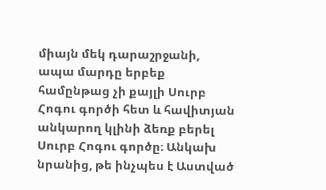միայն մեկ դարաշրջանի, ապա մարդը երբեք համընթաց չի քայլի Սուրբ Հոգու գործի հետ և հավիտյան անկարող կլինի ձեռք բերել Սուրբ Հոգու գործը։ Անկախ նրանից, թե ինչպես է Աստված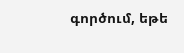գործում, եթե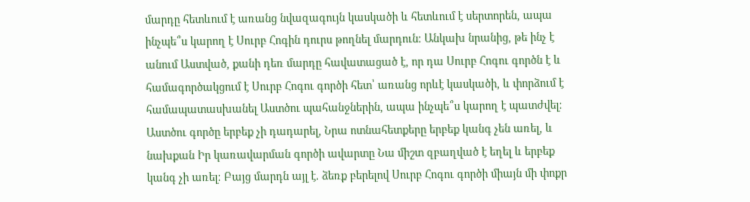մարդը հետևում է առանց նվազագույն կասկածի և հետևում է սերտորեն, ապա ինչպե՞ս կարող է Սուրբ Հոգին դուրս թողնել մարդուն։ Անկախ նրանից, թե ինչ է անում Աստված, քանի դեռ մարդը հավատացած է, որ դա Սուրբ Հոգու գործն է և համագործակցում է Սուրբ Հոգու գործի հետ՝ առանց որևէ կասկածի, և փորձում է համապատասխանել Աստծու պահանջներին, ապա ինչպե՞ս կարող է պատժվել։ Աստծու գործը երբեք չի դադարել, Նրա ոտնահետքերը երբեք կանգ չեն առել, և նախքան Իր կառավարման գործի ավարտը Նա միշտ զբաղված է եղել և երբեք կանգ չի առել։ Բայց մարդն այլ է. ձեռք բերելով Սուրբ Հոգու գործի միայն մի փոքր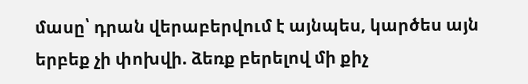մասը՝ դրան վերաբերվում է այնպես, կարծես այն երբեք չի փոխվի. ձեռք բերելով մի քիչ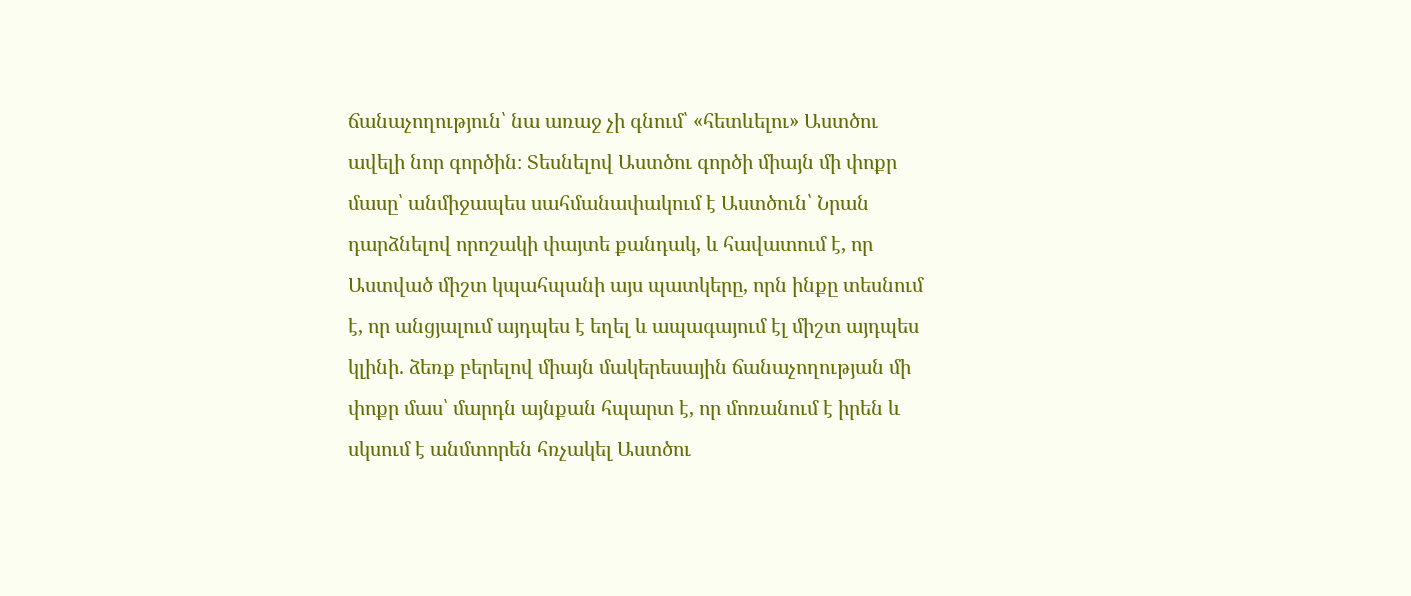ճանաչողություն՝ նա առաջ չի գնում՝ «հետևելու» Աստծու ավելի նոր գործին։ Տեսնելով Աստծու գործի միայն մի փոքր մասը՝ անմիջապես սահմանափակում է Աստծուն՝ Նրան դարձնելով որոշակի փայտե քանդակ, և հավատում է, որ Աստված միշտ կպահպանի այս պատկերը, որն ինքը տեսնում է, որ անցյալում այդպես է եղել և ապագայում էլ միշտ այդպես կլինի. ձեռք բերելով միայն մակերեսային ճանաչողության մի փոքր մաս՝ մարդն այնքան հպարտ է, որ մոռանում է իրեն և սկսում է անմտորեն հռչակել Աստծու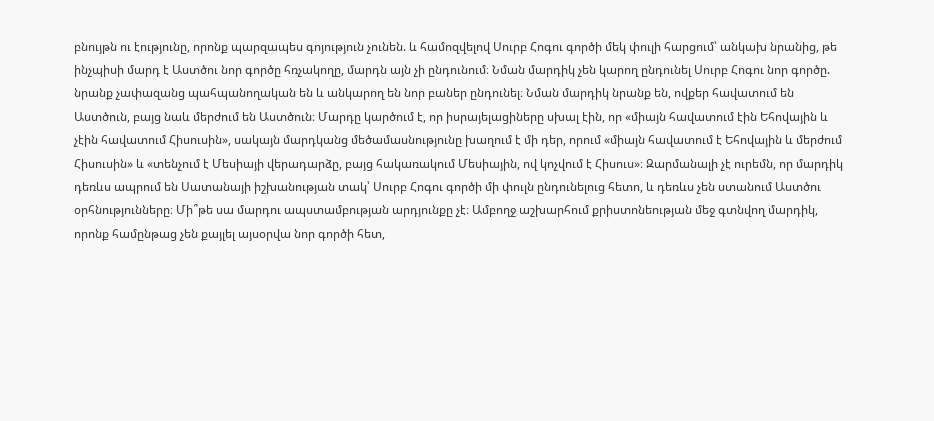բնույթն ու էությունը, որոնք պարզապես գոյություն չունեն. և համոզվելով Սուրբ Հոգու գործի մեկ փուլի հարցում՝ անկախ նրանից, թե ինչպիսի մարդ է Աստծու նոր գործը հռչակողը, մարդն այն չի ընդունում։ Նման մարդիկ չեն կարող ընդունել Սուրբ Հոգու նոր գործը. նրանք չափազանց պահպանողական են և անկարող են նոր բաներ ընդունել։ Նման մարդիկ նրանք են, ովքեր հավատում են Աստծուն, բայց նաև մերժում են Աստծուն։ Մարդը կարծում է, որ իսրայելացիները սխալ էին, որ «միայն հավատում էին Եհովային և չէին հավատում Հիսուսին», սակայն մարդկանց մեծամասնությունը խաղում է մի դեր, որում «միայն հավատում է Եհովային և մերժում Հիսուսին» և «տենչում է Մեսիայի վերադարձը, բայց հակառակում Մեսիային, ով կոչվում է Հիսուս»։ Զարմանալի չէ ուրեմն, որ մարդիկ դեռևս ապրում են Սատանայի իշխանության տակ՝ Սուրբ Հոգու գործի մի փուլն ընդունելուց հետո, և դեռևս չեն ստանում Աստծու օրհնությունները։ Մի՞թե սա մարդու ապստամբության արդյունքը չէ։ Ամբողջ աշխարհում քրիստոնեության մեջ գտնվող մարդիկ, որոնք համընթաց չեն քայլել այսօրվա նոր գործի հետ,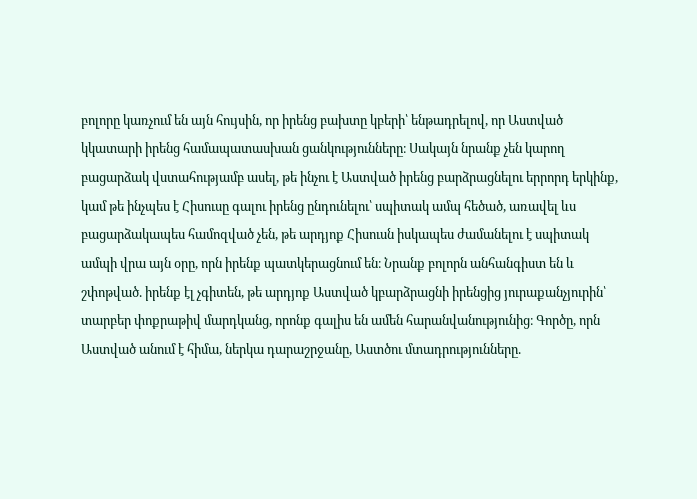բոլորը կառչում են այն հույսին, որ իրենց բախտը կբերի՝ ենթադրելով, որ Աստված կկատարի իրենց համապատասխան ցանկությունները։ Սակայն նրանք չեն կարող բացարձակ վստահությամբ ասել, թե ինչու է Աստված իրենց բարձրացնելու երրորդ երկինք, կամ թե ինչպես է Հիսուսը գալու իրենց ընդունելու՝ սպիտակ ամպ հեծած, առավել ևս բացարձակապես համոզված չեն, թե արդյոք Հիսուսն իսկապես ժամանելու է սպիտակ ամպի վրա այն օրը, որն իրենք պատկերացնում են։ Նրանք բոլորն անհանգիստ են և շփոթված. իրենք էլ չգիտեն, թե արդյոք Աստված կբարձրացնի իրենցից յուրաքանչյուրին՝ տարբեր փոքրաթիվ մարդկանց, որոնք գալիս են ամեն հարանվանությունից։ Գործը, որն Աստված անում է հիմա, ներկա դարաշրջանը, Աստծու մտադրությունները.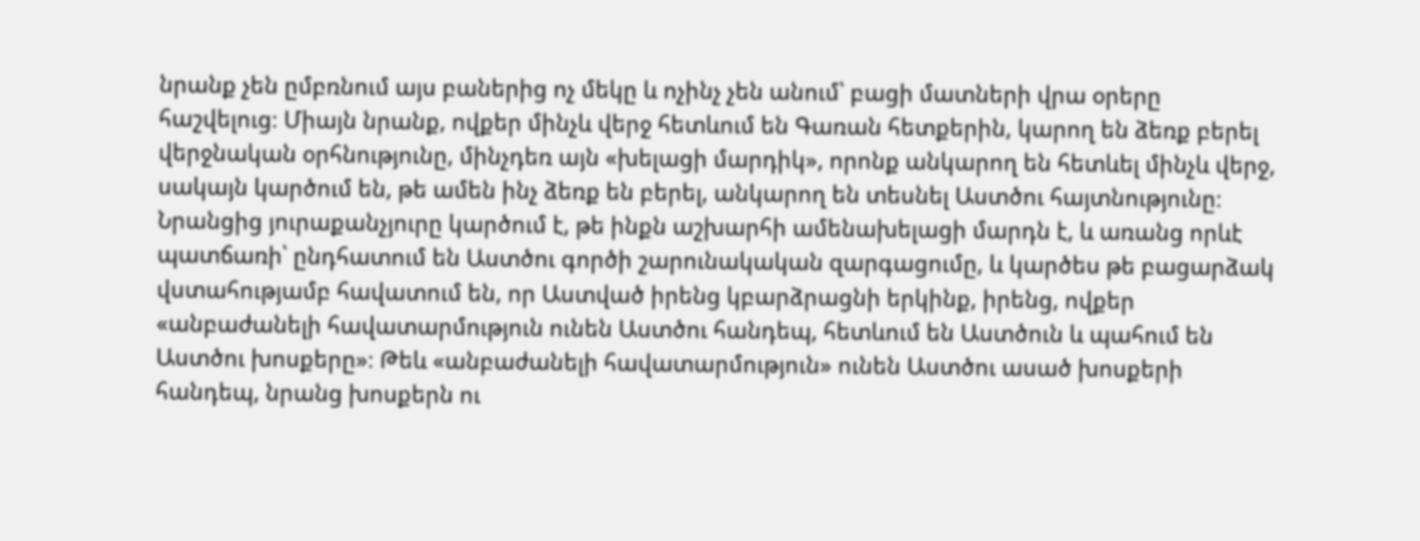նրանք չեն ըմբռնում այս բաներից ոչ մեկը և ոչինչ չեն անում՝ բացի մատների վրա օրերը հաշվելուց։ Միայն նրանք, ովքեր մինչև վերջ հետևում են Գառան հետքերին, կարող են ձեռք բերել վերջնական օրհնությունը, մինչդեռ այն «խելացի մարդիկ», որոնք անկարող են հետևել մինչև վերջ, սակայն կարծում են, թե ամեն ինչ ձեռք են բերել, անկարող են տեսնել Աստծու հայտնությունը։ Նրանցից յուրաքանչյուրը կարծում է, թե ինքն աշխարհի ամենախելացի մարդն է, և առանց որևէ պատճառի՝ ընդհատում են Աստծու գործի շարունակական զարգացումը, և կարծես թե բացարձակ վստահությամբ հավատում են, որ Աստված իրենց կբարձրացնի երկինք, իրենց, ովքեր «անբաժանելի հավատարմություն ունեն Աստծու հանդեպ, հետևում են Աստծուն և պահում են Աստծու խոսքերը»։ Թեև «անբաժանելի հավատարմություն» ունեն Աստծու ասած խոսքերի հանդեպ, նրանց խոսքերն ու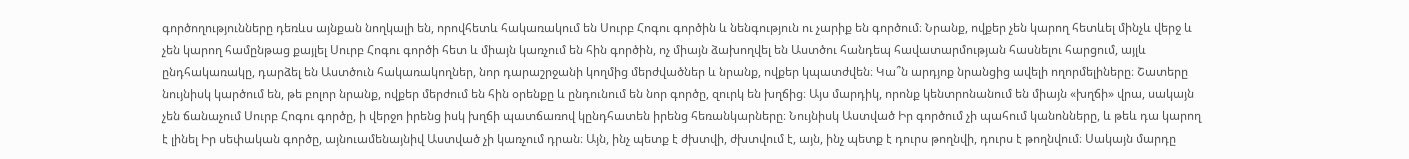գործողությունները դեռևս այնքան նողկալի են, որովհետև հակառակում են Սուրբ Հոգու գործին և նենգություն ու չարիք են գործում։ Նրանք, ովքեր չեն կարող հետևել մինչև վերջ և չեն կարող համընթաց քայլել Սուրբ Հոգու գործի հետ և միայն կառչում են հին գործին, ոչ միայն ձախողվել են Աստծու հանդեպ հավատարմության հասնելու հարցում, այլև ընդհակառակը, դարձել են Աստծուն հակառակողներ, նոր դարաշրջանի կողմից մերժվածներ և նրանք, ովքեր կպատժվեն։ Կա՞ն արդյոք նրանցից ավելի ողորմելիները։ Շատերը նույնիսկ կարծում են, թե բոլոր նրանք, ովքեր մերժում են հին օրենքը և ընդունում են նոր գործը, զուրկ են խղճից։ Այս մարդիկ, որոնք կենտրոնանում են միայն «խղճի» վրա, սակայն չեն ճանաչում Սուրբ Հոգու գործը, ի վերջո իրենց իսկ խղճի պատճառով կընդհատեն իրենց հեռանկարները։ Նույնիսկ Աստված Իր գործում չի պահում կանոնները, և թեև դա կարող է լինել Իր սեփական գործը, այնուամենայնիվ Աստված չի կառչում դրան։ Այն, ինչ պետք է ժխտվի, ժխտվում է, այն, ինչ պետք է դուրս թողնվի, դուրս է թողնվում։ Սակայն մարդը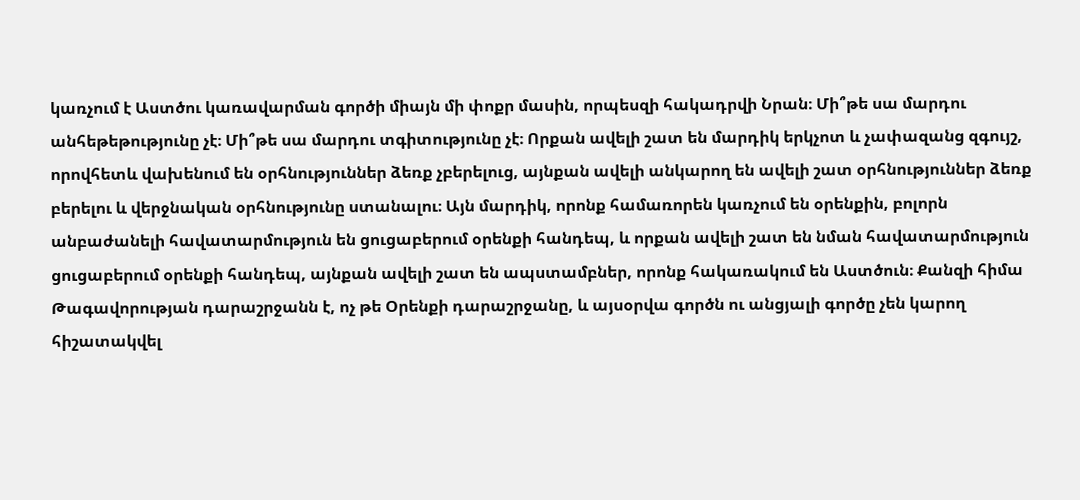կառչում է Աստծու կառավարման գործի միայն մի փոքր մասին, որպեսզի հակադրվի Նրան։ Մի՞թե սա մարդու անհեթեթությունը չէ։ Մի՞թե սա մարդու տգիտությունը չէ։ Որքան ավելի շատ են մարդիկ երկչոտ և չափազանց զգույշ, որովհետև վախենում են օրհնություններ ձեռք չբերելուց, այնքան ավելի անկարող են ավելի շատ օրհնություններ ձեռք բերելու և վերջնական օրհնությունը ստանալու։ Այն մարդիկ, որոնք համառորեն կառչում են օրենքին, բոլորն անբաժանելի հավատարմություն են ցուցաբերում օրենքի հանդեպ, և որքան ավելի շատ են նման հավատարմություն ցուցաբերում օրենքի հանդեպ, այնքան ավելի շատ են ապստամբներ, որոնք հակառակում են Աստծուն։ Քանզի հիմա Թագավորության դարաշրջանն է, ոչ թե Օրենքի դարաշրջանը, և այսօրվա գործն ու անցյալի գործը չեն կարող հիշատակվել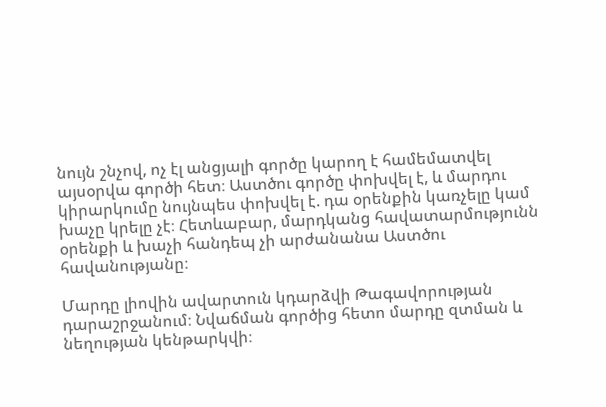նույն շնչով, ոչ էլ անցյալի գործը կարող է համեմատվել այսօրվա գործի հետ։ Աստծու գործը փոխվել է, և մարդու կիրարկումը նույնպես փոխվել է. դա օրենքին կառչելը կամ խաչը կրելը չէ։ Հետևաբար, մարդկանց հավատարմությունն օրենքի և խաչի հանդեպ չի արժանանա Աստծու հավանությանը։

Մարդը լիովին ավարտուն կդարձվի Թագավորության դարաշրջանում։ Նվաճման գործից հետո մարդը զտման և նեղության կենթարկվի։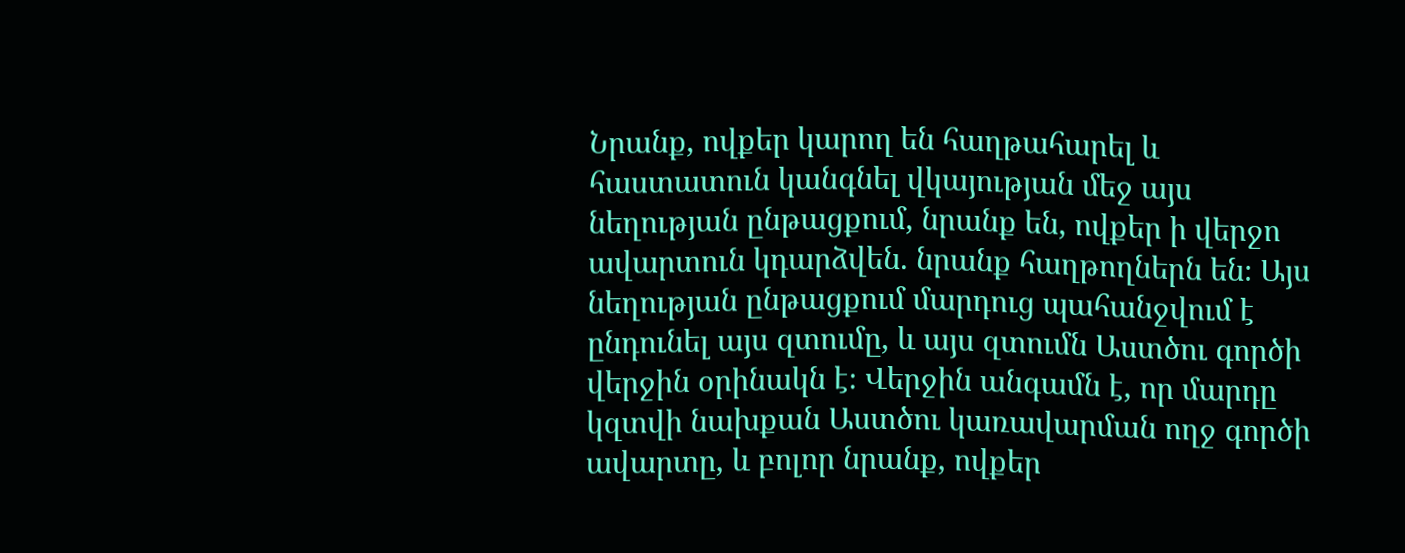Նրանք, ովքեր կարող են հաղթահարել և հաստատուն կանգնել վկայության մեջ այս նեղության ընթացքում, նրանք են, ովքեր ի վերջո ավարտուն կդարձվեն. նրանք հաղթողներն են։ Այս նեղության ընթացքում մարդուց պահանջվում է ընդունել այս զտումը, և այս զտումն Աստծու գործի վերջին օրինակն է։ Վերջին անգամն է, որ մարդը կզտվի նախքան Աստծու կառավարման ողջ գործի ավարտը, և բոլոր նրանք, ովքեր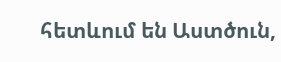հետևում են Աստծուն,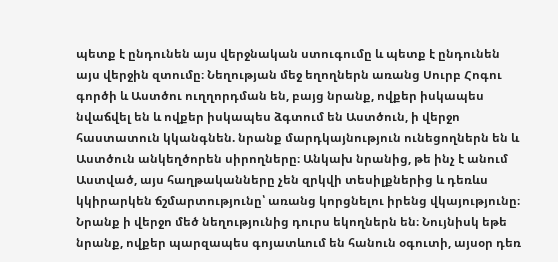պետք է ընդունեն այս վերջնական ստուգումը և պետք է ընդունեն այս վերջին զտումը։ Նեղության մեջ եղողներն առանց Սուրբ Հոգու գործի և Աստծու ուղղորդման են, բայց նրանք, ովքեր իսկապես նվաճվել են և ովքեր իսկապես ձգտում են Աստծուն, ի վերջո հաստատուն կկանգնեն. նրանք մարդկայնություն ունեցողներն են և Աստծուն անկեղծորեն սիրողները։ Անկախ նրանից, թե ինչ է անում Աստված, այս հաղթականները չեն զրկվի տեսիլքներից և դեռևս կկիրարկեն ճշմարտությունը՝ առանց կորցնելու իրենց վկայությունը։ Նրանք ի վերջո մեծ նեղությունից դուրս եկողներն են։ Նույնիսկ եթե նրանք, ովքեր պարզապես գոյատևում են հանուն օգուտի, այսօր դեռ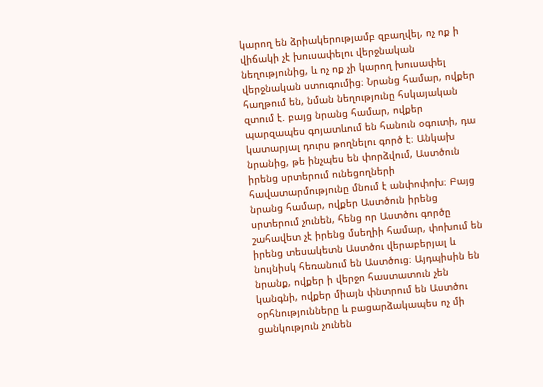կարող են ձրիակերությամբ զբաղվել, ոչ ոք ի վիճակի չէ խուսափելու վերջնական նեղությունից, և ոչ ոք չի կարող խուսափել վերջնական ստուգումից։ Նրանց համար, ովքեր հաղթում են, նման նեղությունը հսկայական զտում է. բայց նրանց համար, ովքեր պարզապես գոյատևում են հանուն օգուտի, դա կատարյալ դուրս թողնելու գործ է։ Անկախ նրանից, թե ինչպես են փորձվում, Աստծուն իրենց սրտերում ունեցողների հավատարմությունը մնում է անփոփոխ։ Բայց նրանց համար, ովքեր Աստծուն իրենց սրտերում չունեն, հենց որ Աստծու գործը շահավետ չէ իրենց մսեղիի համար, փոխում են իրենց տեսակետն Աստծու վերաբերյալ և նույնիսկ հեռանում են Աստծուց։ Այդպիսին են նրանք, ովքեր ի վերջո հաստատուն չեն կանգնի, ովքեր միայն փնտրում են Աստծու օրհնությունները և բացարձակապես ոչ մի ցանկություն չունեն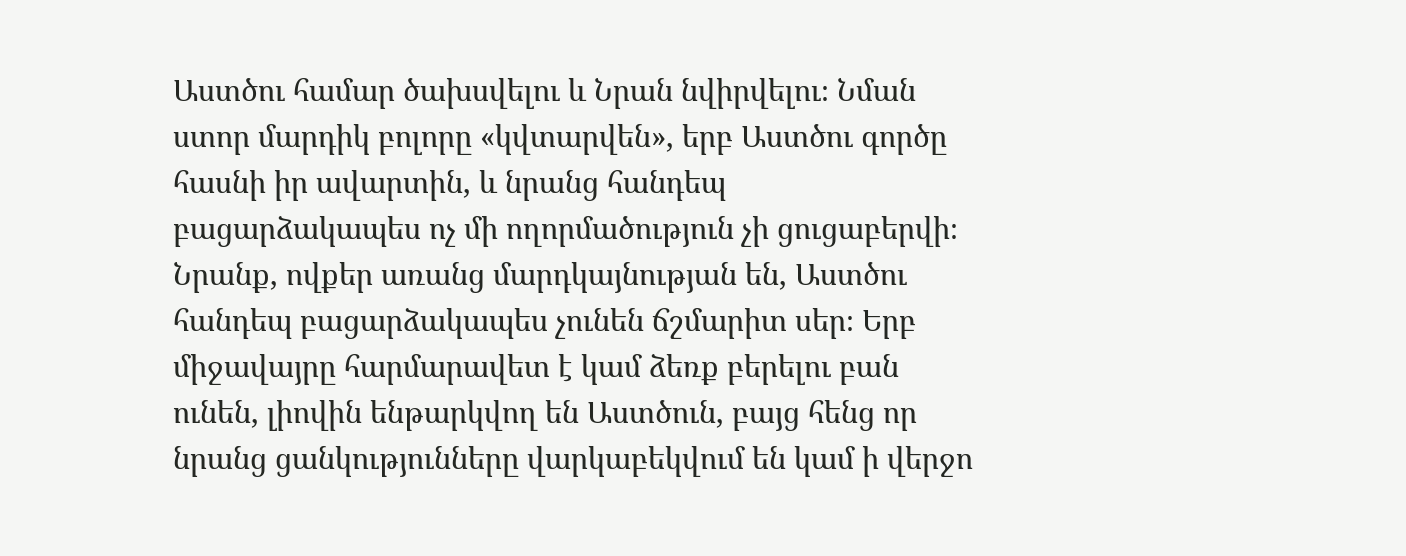Աստծու համար ծախսվելու և Նրան նվիրվելու։ Նման ստոր մարդիկ բոլորը «կվտարվեն», երբ Աստծու գործը հասնի իր ավարտին, և նրանց հանդեպ բացարձակապես ոչ մի ողորմածություն չի ցուցաբերվի։ Նրանք, ովքեր առանց մարդկայնության են, Աստծու հանդեպ բացարձակապես չունեն ճշմարիտ սեր։ Երբ միջավայրը հարմարավետ է կամ ձեռք բերելու բան ունեն, լիովին ենթարկվող են Աստծուն, բայց հենց որ նրանց ցանկությունները վարկաբեկվում են կամ ի վերջո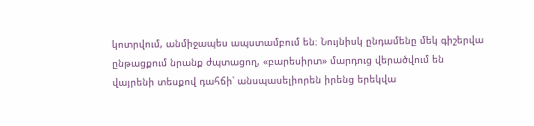կոտրվում, անմիջապես ապստամբում են։ Նույնիսկ ընդամենը մեկ գիշերվա ընթացքում նրանք ժպտացող, «բարեսիրտ» մարդուց վերածվում են վայրենի տեսքով դահճի՝ անսպասելիորեն իրենց երեկվա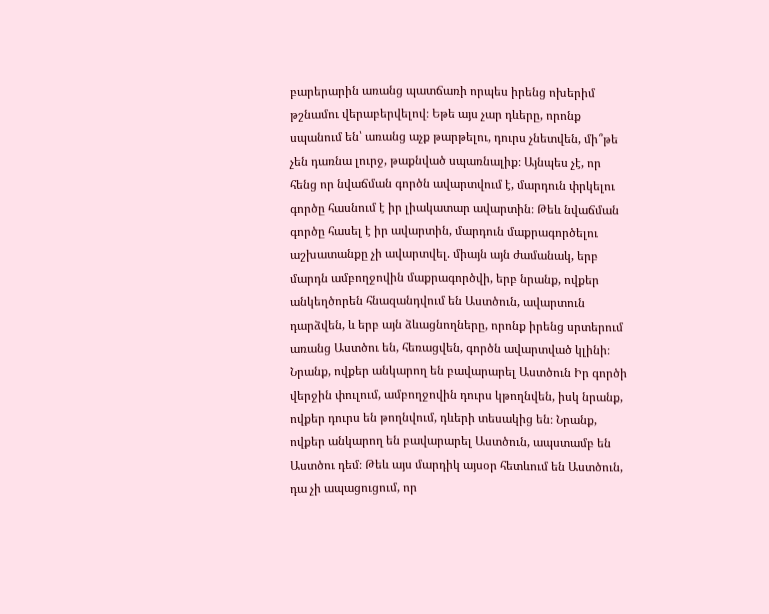բարերարին առանց պատճառի որպես իրենց ոխերիմ թշնամու վերաբերվելով։ Եթե այս չար դևերը, որոնք սպանում են՝ առանց աչք թարթելու, դուրս չնետվեն, մի՞թե չեն դառնա լուրջ, թաքնված սպառնալիք։ Այնպես չէ, որ հենց որ նվաճման գործն ավարտվում է, մարդուն փրկելու գործը հասնում է իր լիակատար ավարտին։ Թեև նվաճման գործը հասել է իր ավարտին, մարդուն մաքրագործելու աշխատանքը չի ավարտվել. միայն այն ժամանակ, երբ մարդն ամբողջովին մաքրագործվի, երբ նրանք, ովքեր անկեղծորեն հնազանդվում են Աստծուն, ավարտուն դարձվեն, և երբ այն ձևացնողները, որոնք իրենց սրտերում առանց Աստծու են, հեռացվեն, գործն ավարտված կլինի։ Նրանք, ովքեր անկարող են բավարարել Աստծուն Իր գործի վերջին փուլում, ամբողջովին դուրս կթողնվեն, իսկ նրանք, ովքեր դուրս են թողնվում, դևերի տեսակից են։ Նրանք, ովքեր անկարող են բավարարել Աստծուն, ապստամբ են Աստծու դեմ։ Թեև այս մարդիկ այսօր հետևում են Աստծուն, դա չի ապացուցում, որ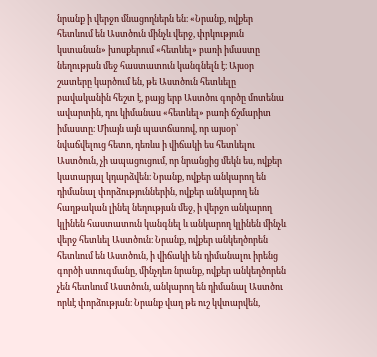նրանք ի վերջո մնացողներն են։ «Նրանք, ովքեր հետևում են Աստծուն մինչև վերջ, փրկություն կստանան» խոսքերում «հետևել» բառի իմաստը նեղության մեջ հաստատուն կանգնելն է։ Այսօր շատերը կարծում են, թե Աստծուն հետևելը բավականին հեշտ է, բայց երբ Աստծու գործը մոտենա ավարտին, դու կիմանաս «հետևել» բառի ճշմարիտ իմաստը։ Միայն այն պատճառով, որ այսօր՝ նվաճվելուց հետո, դեռևս ի վիճակի ես հետևելու Աստծուն, չի ապացուցում, որ նրանցից մեկն ես, ովքեր կատարյալ կդարձվեն։ Նրանք, ովքեր անկարող են դիմանալ փորձություններին, ովքեր անկարող են հաղթական լինել նեղության մեջ, ի վերջո անկարող կլինեն հաստատուն կանգնել և անկարող կլինեն մինչև վերջ հետևել Աստծուն։ Նրանք, ովքեր անկեղծորեն հետևում են Աստծուն, ի վիճակի են դիմանալու իրենց գործի ստուգմանը, մինչդեռ նրանք, ովքեր անկեղծորեն չեն հետևում Աստծուն, անկարող են դիմանալ Աստծու որևէ փորձության։ Նրանք վաղ թե ուշ կվտարվեն,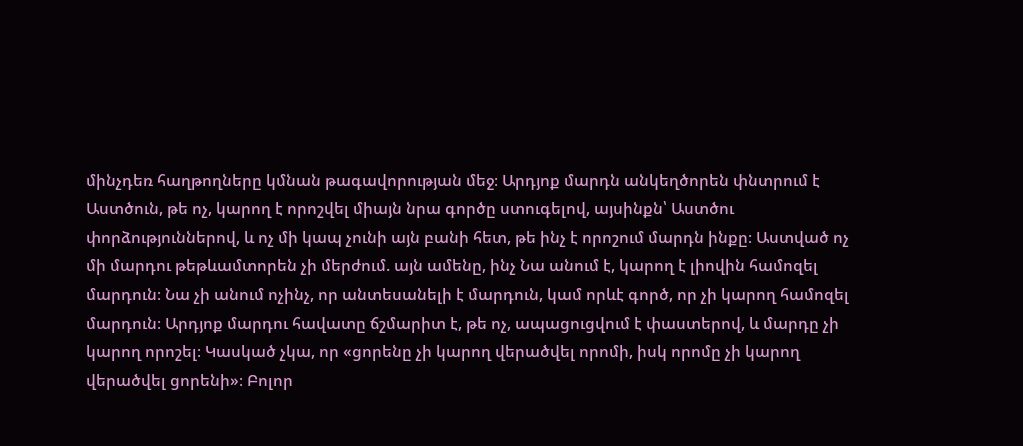մինչդեռ հաղթողները կմնան թագավորության մեջ։ Արդյոք մարդն անկեղծորեն փնտրում է Աստծուն, թե ոչ, կարող է որոշվել միայն նրա գործը ստուգելով, այսինքն՝ Աստծու փորձություններով, և ոչ մի կապ չունի այն բանի հետ, թե ինչ է որոշում մարդն ինքը։ Աստված ոչ մի մարդու թեթևամտորեն չի մերժում. այն ամենը, ինչ Նա անում է, կարող է լիովին համոզել մարդուն։ Նա չի անում ոչինչ, որ անտեսանելի է մարդուն, կամ որևէ գործ, որ չի կարող համոզել մարդուն։ Արդյոք մարդու հավատը ճշմարիտ է, թե ոչ, ապացուցվում է փաստերով, և մարդը չի կարող որոշել։ Կասկած չկա, որ «ցորենը չի կարող վերածվել որոմի, իսկ որոմը չի կարող վերածվել ցորենի»։ Բոլոր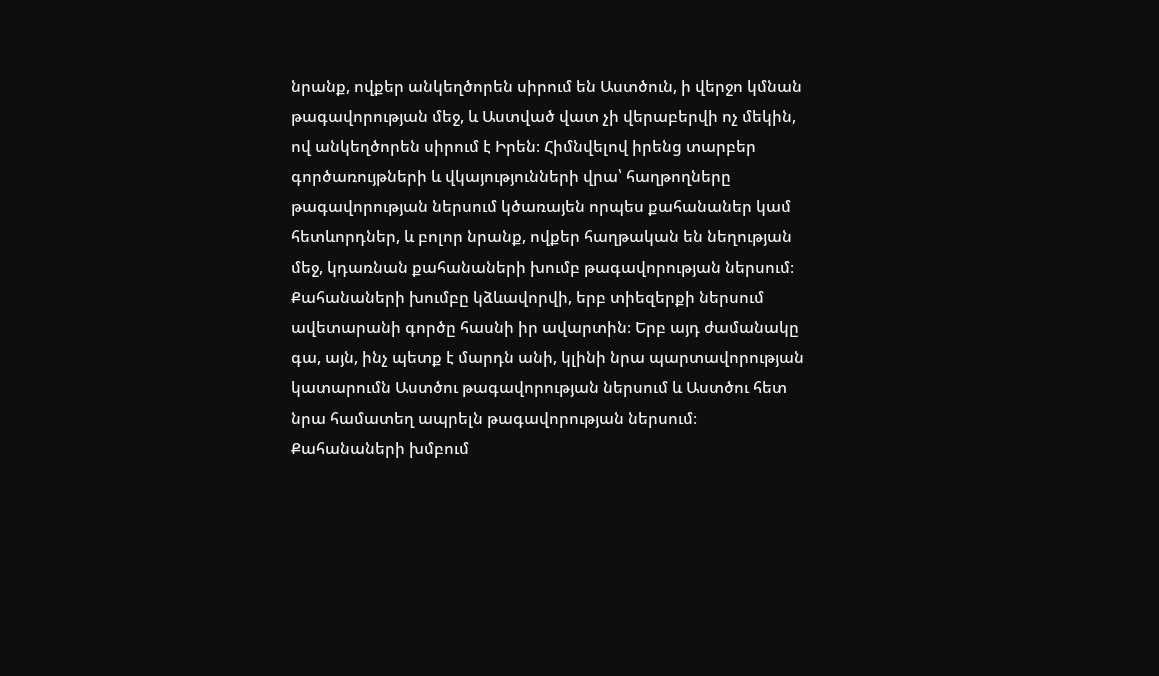նրանք, ովքեր անկեղծորեն սիրում են Աստծուն, ի վերջո կմնան թագավորության մեջ, և Աստված վատ չի վերաբերվի ոչ մեկին, ով անկեղծորեն սիրում է Իրեն։ Հիմնվելով իրենց տարբեր գործառույթների և վկայությունների վրա՝ հաղթողները թագավորության ներսում կծառայեն որպես քահանաներ կամ հետևորդներ, և բոլոր նրանք, ովքեր հաղթական են նեղության մեջ, կդառնան քահանաների խումբ թագավորության ներսում։ Քահանաների խումբը կձևավորվի, երբ տիեզերքի ներսում ավետարանի գործը հասնի իր ավարտին։ Երբ այդ ժամանակը գա, այն, ինչ պետք է մարդն անի, կլինի նրա պարտավորության կատարումն Աստծու թագավորության ներսում և Աստծու հետ նրա համատեղ ապրելն թագավորության ներսում։ Քահանաների խմբում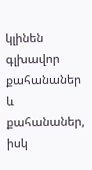կլինեն գլխավոր քահանաներ և քահանաներ, իսկ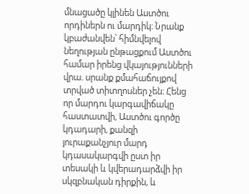մնացածը կլինեն Աստծու որդիներն ու մարդիկ։ Նրանք կբաժանվեն՝ հիմնվելով նեղության ընթացքում Աստծու համար իրենց վկայությունների վրա. սրանք քմահաճույքով տրված տիտղոսներ չեն։ Հենց որ մարդու կարգավիճակը հաստատվի, Աստծու գործը կդադարի, քանզի յուրաքանչյուր մարդ կդասակարգվի ըստ իր տեսակի և կվերադարձվի իր սկզբնական դիրքին, և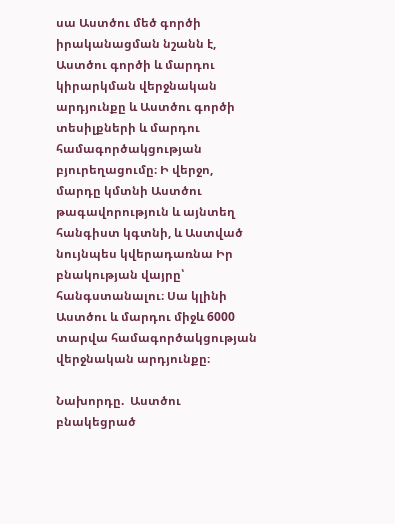սա Աստծու մեծ գործի իրականացման նշանն է, Աստծու գործի և մարդու կիրարկման վերջնական արդյունքը և Աստծու գործի տեսիլքների և մարդու համագործակցության բյուրեղացումը։ Ի վերջո, մարդը կմտնի Աստծու թագավորություն և այնտեղ հանգիստ կգտնի, և Աստված նույնպես կվերադառնա Իր բնակության վայրը՝ հանգստանալու։ Սա կլինի Աստծու և մարդու միջև 6000 տարվա համագործակցության վերջնական արդյունքը։

Նախորդը.  Աստծու բնակեցրած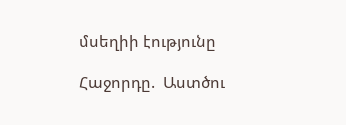մսեղիի էությունը

Հաջորդը.  Աստծու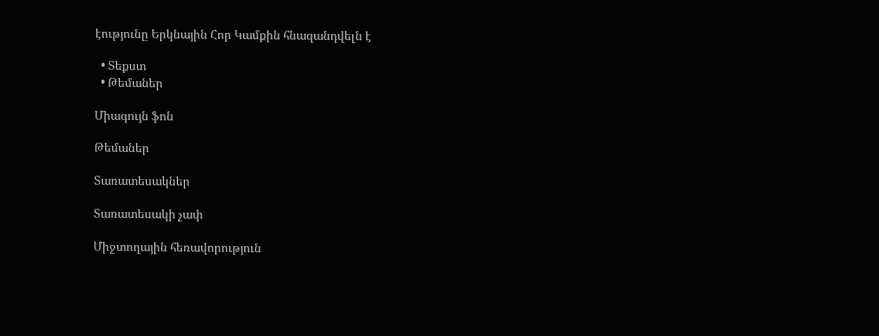էությունը Երկնային Հոր Կամքին հնազանդվելն է

  • Տեքստ
  • Թեմաներ

Միագույն ֆոն

Թեմաներ

Տառատեսակներ

Տառատեսակի չափ

Միջտողային հեռավորություն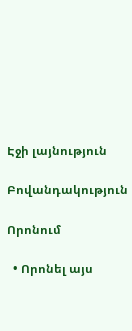Էջի լայնություն

Բովանդակություն

Որոնում

  • Որոնել այս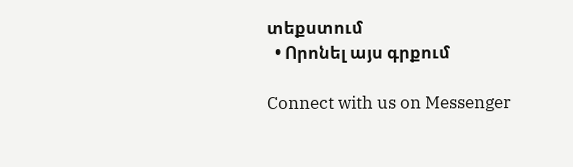տեքստում
  • Որոնել այս գրքում

Connect with us on Messenger